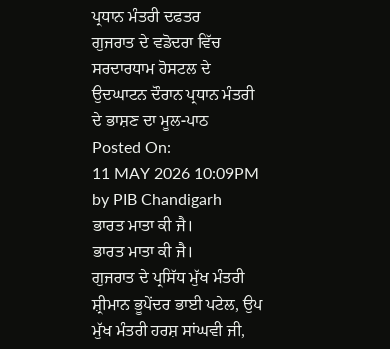ਪ੍ਰਧਾਨ ਮੰਤਰੀ ਦਫਤਰ
ਗੁਜਰਾਤ ਦੇ ਵਡੋਦਰਾ ਵਿੱਚ ਸਰਦਾਰਧਾਮ ਹੋਸਟਲ ਦੇ ਉਦਘਾਟਨ ਦੌਰਾਨ ਪ੍ਰਧਾਨ ਮੰਤਰੀ ਦੇ ਭਾਸ਼ਣ ਦਾ ਮੂਲ-ਪਾਠ
Posted On:
11 MAY 2026 10:09PM by PIB Chandigarh
ਭਾਰਤ ਮਾਤਾ ਕੀ ਜੈ।
ਭਾਰਤ ਮਾਤਾ ਕੀ ਜੈ।
ਗੁਜਰਾਤ ਦੇ ਪ੍ਰਸਿੱਧ ਮੁੱਖ ਮੰਤਰੀ ਸ਼੍ਰੀਮਾਨ ਭੂਪੇਂਦਰ ਭਾਈ ਪਟੇਲ, ਉਪ ਮੁੱਖ ਮੰਤਰੀ ਹਰਸ਼ ਸਾਂਘਵੀ ਜੀ,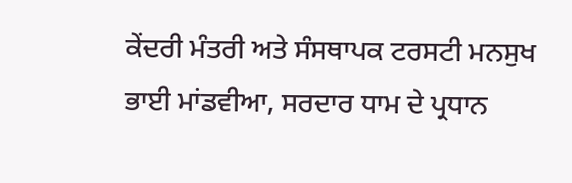ਕੇਂਦਰੀ ਮੰਤਰੀ ਅਤੇ ਸੰਸਥਾਪਕ ਟਰਸਟੀ ਮਨਸੁਖ ਭਾਈ ਮਾਂਡਵੀਆ, ਸਰਦਾਰ ਧਾਮ ਦੇ ਪ੍ਰਧਾਨ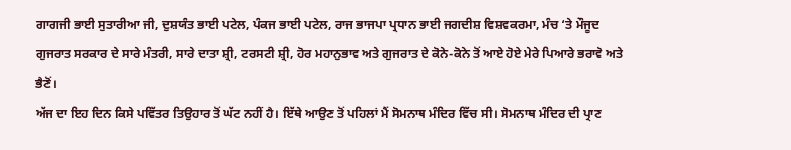ਗਾਗਜੀ ਭਾਈ ਸੁਤਾਰੀਆ ਜੀ, ਦੁਸ਼ਯੰਤ ਭਾਈ ਪਟੇਲ, ਪੰਕਜ ਭਾਈ ਪਟੇਲ, ਰਾਜ ਭਾਜਪਾ ਪ੍ਰਧਾਨ ਭਾਈ ਜਗਦੀਸ਼ ਵਿਸ਼ਵਕਰਮਾ, ਮੰਚ ‘ਤੇ ਮੌਜੂਦ ਗੁਜਰਾਤ ਸਰਕਾਰ ਦੇ ਸਾਰੇ ਮੰਤਰੀ, ਸਾਰੇ ਦਾਤਾ ਸ਼੍ਰੀ, ਟਰਸਟੀ ਸ਼੍ਰੀ, ਹੋਰ ਮਹਾਨੁਭਾਵ ਅਤੇ ਗੁਜਰਾਤ ਦੇ ਕੋਨੇ-ਕੋਨੇ ਤੋਂ ਆਏ ਹੋਏ ਮੇਰੇ ਪਿਆਰੇ ਭਰਾਵੋ ਅਤੇ ਭੈਣੋਂ।
ਅੱਜ ਦਾ ਇਹ ਦਿਨ ਕਿਸੇ ਪਵਿੱਤਰ ਤਿਉਹਾਰ ਤੋਂ ਘੱਟ ਨਹੀਂ ਹੈ। ਇੱਥੇ ਆਉਣ ਤੋਂ ਪਹਿਲਾਂ ਮੈਂ ਸੋਮਨਾਥ ਮੰਦਿਰ ਵਿੱਚ ਸੀ। ਸੋਮਨਾਥ ਮੰਦਿਰ ਦੀ ਪ੍ਰਾਣ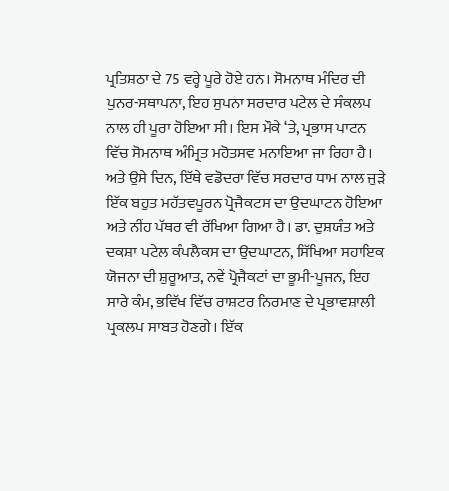ਪ੍ਰਤਿਸ਼ਠਾ ਦੇ 75 ਵਰ੍ਹੇ ਪੂਰੇ ਹੋਏ ਹਨ। ਸੋਮਨਾਥ ਮੰਦਿਰ ਦੀ ਪੁਨਰ-ਸਥਾਪਨਾ, ਇਹ ਸੁਪਨਾ ਸਰਦਾਰ ਪਟੇਲ ਦੇ ਸੰਕਲਪ ਨਾਲ ਹੀ ਪੂਰਾ ਹੋਇਆ ਸੀ। ਇਸ ਮੌਕੇ ‘ਤੇ, ਪ੍ਰਭਾਸ ਪਾਟਨ ਵਿੱਚ ਸੋਮਨਾਥ ਅੰਮ੍ਰਿਤ ਮਹੋਤਸਵ ਮਨਾਇਆ ਜਾ ਰਿਹਾ ਹੈ। ਅਤੇ ਉਸੇ ਦਿਨ, ਇੱਥੇ ਵਡੋਦਰਾ ਵਿੱਚ ਸਰਦਾਰ ਧਾਮ ਨਾਲ ਜੁੜੇ ਇੱਕ ਬਹੁਤ ਮਹੱਤਵਪੂਰਨ ਪ੍ਰੋਜੈਕਟਸ ਦਾ ਉਦਘਾਟਨ ਹੋਇਆ ਅਤੇ ਨੀਂਹ ਪੱਥਰ ਵੀ ਰੱਖਿਆ ਗਿਆ ਹੈ। ਡਾ. ਦੁਸ਼ਯੰਤ ਅਤੇ ਦਕਸ਼ਾ ਪਟੇਲ ਕੰਪਲੈਕਸ ਦਾ ਉਦਘਾਟਨ, ਸਿੱਖਿਆ ਸਹਾਇਕ ਯੋਜਨਾ ਦੀ ਸ਼ੁਰੂਆਤ, ਨਵੇਂ ਪ੍ਰੋਜੈਕਟਾਂ ਦਾ ਭੂਮੀ-ਪੂਜਨ, ਇਹ ਸਾਰੇ ਕੰਮ, ਭਵਿੱਖ ਵਿੱਚ ਰਾਸ਼ਟਰ ਨਿਰਮਾਣ ਦੇ ਪ੍ਰਭਾਵਸ਼ਾਲੀ ਪ੍ਰਕਲਪ ਸਾਬਤ ਹੋਣਗੇ। ਇੱਕ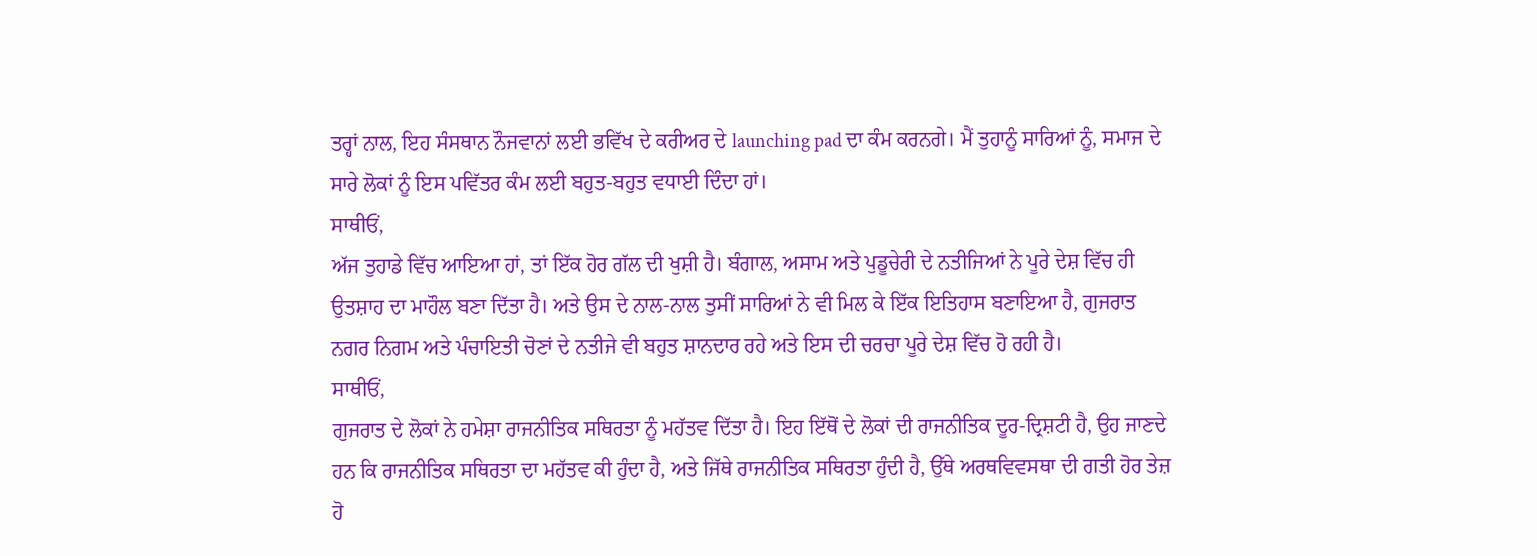ਤਰ੍ਹਾਂ ਨਾਲ, ਇਹ ਸੰਸਥਾਨ ਨੌਜਵਾਨਾਂ ਲਈ ਭਵਿੱਖ ਦੇ ਕਰੀਅਰ ਦੇ launching pad ਦਾ ਕੰਮ ਕਰਨਗੇ। ਮੈਂ ਤੁਹਾਨੂੰ ਸਾਰਿਆਂ ਨੂੰ, ਸਮਾਜ ਦੇ ਸਾਰੇ ਲੋਕਾਂ ਨੂੰ ਇਸ ਪਵਿੱਤਰ ਕੰਮ ਲਈ ਬਹੁਤ-ਬਹੁਤ ਵਧਾਈ ਦਿੰਦਾ ਹਾਂ।
ਸਾਥੀਓਂ,
ਅੱਜ ਤੁਹਾਡੇ ਵਿੱਚ ਆਇਆ ਹਾਂ, ਤਾਂ ਇੱਕ ਹੋਰ ਗੱਲ ਦੀ ਖੁਸ਼ੀ ਹੈ। ਬੰਗਾਲ, ਅਸਾਮ ਅਤੇ ਪੁਡੂਚੇਰੀ ਦੇ ਨਤੀਜਿਆਂ ਨੇ ਪੂਰੇ ਦੇਸ਼ ਵਿੱਚ ਹੀ ਉਤਸ਼ਾਹ ਦਾ ਮਾਹੌਲ ਬਣਾ ਦਿੱਤਾ ਹੈ। ਅਤੇ ਉਸ ਦੇ ਨਾਲ-ਨਾਲ ਤੁਸੀਂ ਸਾਰਿਆਂ ਨੇ ਵੀ ਮਿਲ ਕੇ ਇੱਕ ਇਤਿਹਾਸ ਬਣਾਇਆ ਹੈ, ਗੁਜਰਾਤ ਨਗਰ ਨਿਗਮ ਅਤੇ ਪੰਚਾਇਤੀ ਚੋਣਾਂ ਦੇ ਨਤੀਜੇ ਵੀ ਬਹੁਤ ਸ਼ਾਨਦਾਰ ਰਹੇ ਅਤੇ ਇਸ ਦੀ ਚਰਚਾ ਪੂਰੇ ਦੇਸ਼ ਵਿੱਚ ਹੋ ਰਹੀ ਹੈ।
ਸਾਥੀਓਂ,
ਗੁਜਰਾਤ ਦੇ ਲੋਕਾਂ ਨੇ ਹਮੇਸ਼ਾ ਰਾਜਨੀਤਿਕ ਸਥਿਰਤਾ ਨੂੰ ਮਹੱਤਵ ਦਿੱਤਾ ਹੈ। ਇਹ ਇੱਥੋਂ ਦੇ ਲੋਕਾਂ ਦੀ ਰਾਜਨੀਤਿਕ ਦੂਰ-ਦ੍ਰਿਸ਼ਟੀ ਹੈ, ਉਹ ਜਾਣਦੇ ਹਨ ਕਿ ਰਾਜਨੀਤਿਕ ਸਥਿਰਤਾ ਦਾ ਮਹੱਤਵ ਕੀ ਹੁੰਦਾ ਹੈ, ਅਤੇ ਜਿੱਥੇ ਰਾਜਨੀਤਿਕ ਸਥਿਰਤਾ ਹੁੰਦੀ ਹੈ, ਉੱਥੇ ਅਰਥਵਿਵਸਥਾ ਦੀ ਗਤੀ ਹੋਰ ਤੇਜ਼ ਹੋ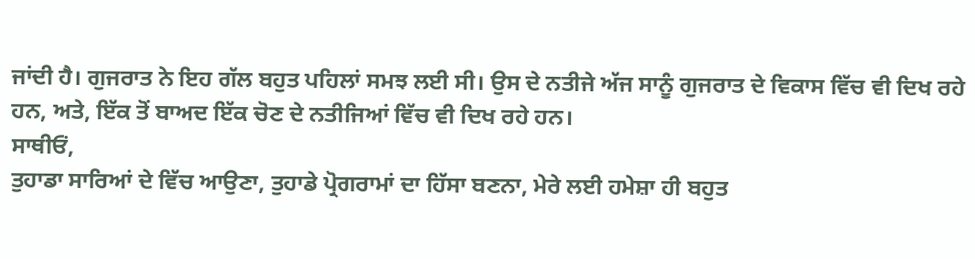ਜਾਂਦੀ ਹੈ। ਗੁਜਰਾਤ ਨੇ ਇਹ ਗੱਲ ਬਹੁਤ ਪਹਿਲਾਂ ਸਮਝ ਲਈ ਸੀ। ਉਸ ਦੇ ਨਤੀਜੇ ਅੱਜ ਸਾਨੂੰ ਗੁਜਰਾਤ ਦੇ ਵਿਕਾਸ ਵਿੱਚ ਵੀ ਦਿਖ ਰਹੇ ਹਨ, ਅਤੇ, ਇੱਕ ਤੋਂ ਬਾਅਦ ਇੱਕ ਚੋਣ ਦੇ ਨਤੀਜਿਆਂ ਵਿੱਚ ਵੀ ਦਿਖ ਰਹੇ ਹਨ।
ਸਾਥੀਓਂ,
ਤੁਹਾਡਾ ਸਾਰਿਆਂ ਦੇ ਵਿੱਚ ਆਉਣਾ, ਤੁਹਾਡੇ ਪ੍ਰੋਗਰਾਮਾਂ ਦਾ ਹਿੱਸਾ ਬਣਨਾ, ਮੇਰੇ ਲਈ ਹਮੇਸ਼ਾ ਹੀ ਬਹੁਤ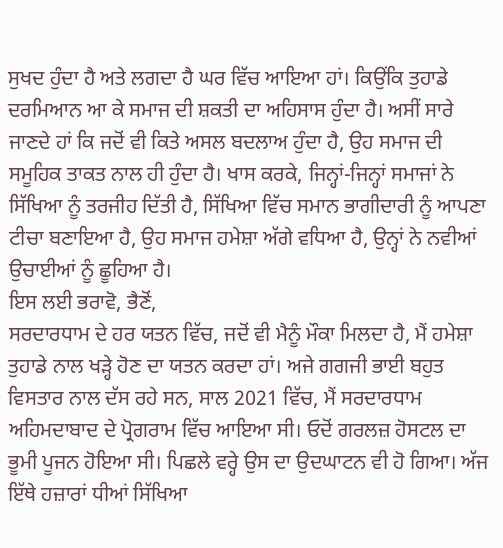ਸੁਖਦ ਹੁੰਦਾ ਹੈ ਅਤੇ ਲਗਦਾ ਹੈ ਘਰ ਵਿੱਚ ਆਇਆ ਹਾਂ। ਕਿਉਂਕਿ ਤੁਹਾਡੇ ਦਰਮਿਆਨ ਆ ਕੇ ਸਮਾਜ ਦੀ ਸ਼ਕਤੀ ਦਾ ਅਹਿਸਾਸ ਹੁੰਦਾ ਹੈ। ਅਸੀਂ ਸਾਰੇ ਜਾਣਦੇ ਹਾਂ ਕਿ ਜਦੋਂ ਵੀ ਕਿਤੇ ਅਸਲ ਬਦਲਾਅ ਹੁੰਦਾ ਹੈ, ਉਹ ਸਮਾਜ ਦੀ ਸਮੂਹਿਕ ਤਾਕਤ ਨਾਲ ਹੀ ਹੁੰਦਾ ਹੈ। ਖਾਸ ਕਰਕੇ, ਜਿਨ੍ਹਾਂ-ਜਿਨ੍ਹਾਂ ਸਮਾਜਾਂ ਨੇ ਸਿੱਖਿਆ ਨੂੰ ਤਰਜੀਹ ਦਿੱਤੀ ਹੈ, ਸਿੱਖਿਆ ਵਿੱਚ ਸਮਾਨ ਭਾਗੀਦਾਰੀ ਨੂੰ ਆਪਣਾ ਟੀਚਾ ਬਣਾਇਆ ਹੈ, ਉਹ ਸਮਾਜ ਹਮੇਸ਼ਾ ਅੱਗੇ ਵਧਿਆ ਹੈ, ਉਨ੍ਹਾਂ ਨੇ ਨਵੀਆਂ ਉਚਾਈਆਂ ਨੂੰ ਛੂਹਿਆ ਹੈ।
ਇਸ ਲਈ ਭਰਾਵੋ, ਭੈਣੋਂ,
ਸਰਦਾਰਧਾਮ ਦੇ ਹਰ ਯਤਨ ਵਿੱਚ, ਜਦੋਂ ਵੀ ਮੈਨੂੰ ਮੌਕਾ ਮਿਲਦਾ ਹੈ, ਮੈਂ ਹਮੇਸ਼ਾ ਤੁਹਾਡੇ ਨਾਲ ਖੜ੍ਹੇ ਹੋਣ ਦਾ ਯਤਨ ਕਰਦਾ ਹਾਂ। ਅਜੇ ਗਗਜੀ ਭਾਈ ਬਹੁਤ ਵਿਸਤਾਰ ਨਾਲ ਦੱਸ ਰਹੇ ਸਨ, ਸਾਲ 2021 ਵਿੱਚ, ਮੈਂ ਸਰਦਾਰਧਾਮ ਅਹਿਮਦਾਬਾਦ ਦੇ ਪ੍ਰੋਗਰਾਮ ਵਿੱਚ ਆਇਆ ਸੀ। ਓਦੋਂ ਗਰਲਜ਼ ਹੋਸਟਲ ਦਾ ਭੂਮੀ ਪੂਜਨ ਹੋਇਆ ਸੀ। ਪਿਛਲੇ ਵਰ੍ਹੇ ਉਸ ਦਾ ਉਦਘਾਟਨ ਵੀ ਹੋ ਗਿਆ। ਅੱਜ ਇੱਥੇ ਹਜ਼ਾਰਾਂ ਧੀਆਂ ਸਿੱਖਿਆ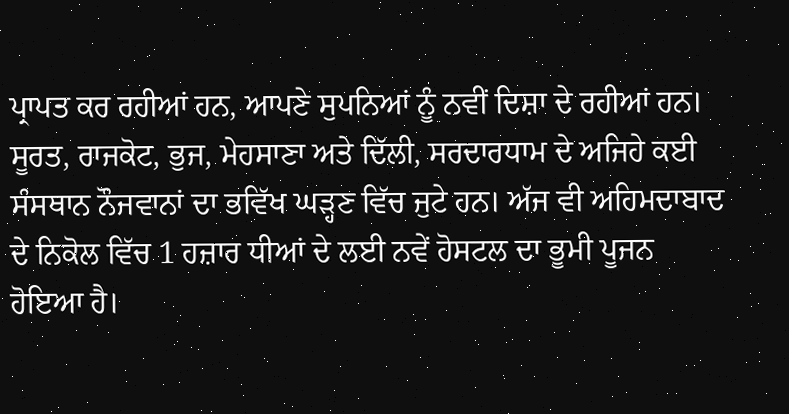ਪ੍ਰਾਪਤ ਕਰ ਰਹੀਆਂ ਹਨ, ਆਪਣੇ ਸੁਪਨਿਆਂ ਨੂੰ ਨਵੀਂ ਦਿਸ਼ਾ ਦੇ ਰਹੀਆਂ ਹਨ। ਸੂਰਤ, ਰਾਜਕੋਟ, ਭੁਜ, ਮੇਹਸਾਣਾ ਅਤੇ ਦਿੱਲੀ, ਸਰਦਾਰਧਾਮ ਦੇ ਅਜਿਹੇ ਕਈ ਸੰਸਥਾਨ ਨੌਜਵਾਨਾਂ ਦਾ ਭਵਿੱਖ ਘੜ੍ਹਣ ਵਿੱਚ ਜੁਟੇ ਹਨ। ਅੱਜ ਵੀ ਅਹਿਮਦਾਬਾਦ ਦੇ ਨਿਕੋਲ ਵਿੱਚ 1 ਹਜ਼ਾਰ ਧੀਆਂ ਦੇ ਲਈ ਨਵੇਂ ਹੋਸਟਲ ਦਾ ਭੂਮੀ ਪੂਜਨ ਹੋਇਆ ਹੈ।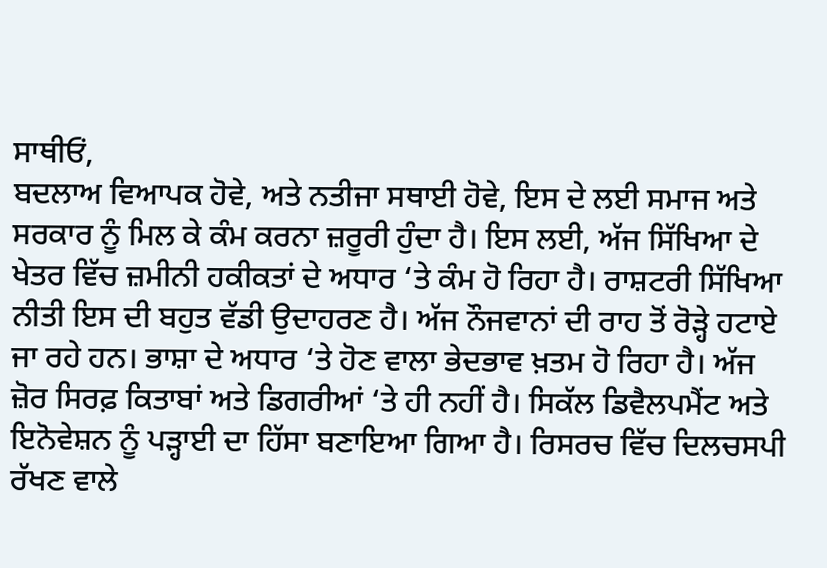ਸਾਥੀਓਂ,
ਬਦਲਾਅ ਵਿਆਪਕ ਹੋਵੇ, ਅਤੇ ਨਤੀਜਾ ਸਥਾਈ ਹੋਵੇ, ਇਸ ਦੇ ਲਈ ਸਮਾਜ ਅਤੇ ਸਰਕਾਰ ਨੂੰ ਮਿਲ ਕੇ ਕੰਮ ਕਰਨਾ ਜ਼ਰੂਰੀ ਹੁੰਦਾ ਹੈ। ਇਸ ਲਈ, ਅੱਜ ਸਿੱਖਿਆ ਦੇ ਖੇਤਰ ਵਿੱਚ ਜ਼ਮੀਨੀ ਹਕੀਕਤਾਂ ਦੇ ਅਧਾਰ ‘ਤੇ ਕੰਮ ਹੋ ਰਿਹਾ ਹੈ। ਰਾਸ਼ਟਰੀ ਸਿੱਖਿਆ ਨੀਤੀ ਇਸ ਦੀ ਬਹੁਤ ਵੱਡੀ ਉਦਾਹਰਣ ਹੈ। ਅੱਜ ਨੌਜਵਾਨਾਂ ਦੀ ਰਾਹ ਤੋਂ ਰੋੜ੍ਹੇ ਹਟਾਏ ਜਾ ਰਹੇ ਹਨ। ਭਾਸ਼ਾ ਦੇ ਅਧਾਰ ‘ਤੇ ਹੋਣ ਵਾਲਾ ਭੇਦਭਾਵ ਖ਼ਤਮ ਹੋ ਰਿਹਾ ਹੈ। ਅੱਜ ਜ਼ੋਰ ਸਿਰਫ਼ ਕਿਤਾਬਾਂ ਅਤੇ ਡਿਗਰੀਆਂ ‘ਤੇ ਹੀ ਨਹੀਂ ਹੈ। ਸਿਕੱਲ ਡਿਵੈਲਪਮੈਂਟ ਅਤੇ ਇਨੋਵੇਸ਼ਨ ਨੂੰ ਪੜ੍ਹਾਈ ਦਾ ਹਿੱਸਾ ਬਣਾਇਆ ਗਿਆ ਹੈ। ਰਿਸਰਚ ਵਿੱਚ ਦਿਲਚਸਪੀ ਰੱਖਣ ਵਾਲੇ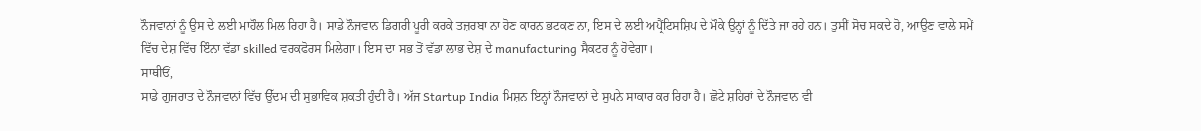ਨੌਜਵਾਨਾਂ ਨੂੰ ਉਸ ਦੇ ਲਈ ਮਾਹੌਲ ਮਿਲ ਰਿਹਾ ਹੈ। ਸਾਡੇ ਨੌਜਵਾਨ ਡਿਗਰੀ ਪੂਰੀ ਕਰਕੇ ਤਜ਼ਰਬਾ ਨਾ ਹੋਣ ਕਾਰਨ ਭਟਕਣ ਨਾ, ਇਸ ਦੇ ਲਈ ਅਪ੍ਰੈਂਟਿਸਸ਼ਿਪ ਦੇ ਮੌਕੇ ਉਨ੍ਹਾਂ ਨੂੰ ਦਿੱਤੇ ਜਾ ਰਹੇ ਹਨ। ਤੁਸੀਂ ਸੋਚ ਸਕਦੇ ਹੋ, ਆਉਣ ਵਾਲੇ ਸਮੇਂ ਵਿੱਚ ਦੇਸ਼ ਵਿੱਚ ਇੰਨਾ ਵੱਡਾ skilled ਵਰਕਫੋਰਸ ਮਿਲੇਗਾ। ਇਸ ਦਾ ਸਭ ਤੋਂ ਵੱਡਾ ਲਾਭ ਦੇਸ਼ ਦੇ manufacturing ਸੈਕਟਰ ਨੂੰ ਹੋਵੇਗਾ।
ਸਾਥੀਓਂ,
ਸਾਡੇ ਗੁਜਰਾਤ ਦੇ ਨੌਜਵਾਨਾਂ ਵਿੱਚ ਉੱਦਮ ਦੀ ਸੁਭਾਵਿਕ ਸ਼ਕਤੀ ਹੁੰਦੀ ਹੈ। ਅੱਜ Startup India ਮਿਸ਼ਨ ਇਨ੍ਹਾਂ ਨੌਜਵਾਨਾਂ ਦੇ ਸੁਪਨੇ ਸਾਕਾਰ ਕਰ ਰਿਹਾ ਹੈ। ਛੋਟੇ ਸ਼ਹਿਰਾਂ ਦੇ ਨੌਜਵਾਨ ਵੀ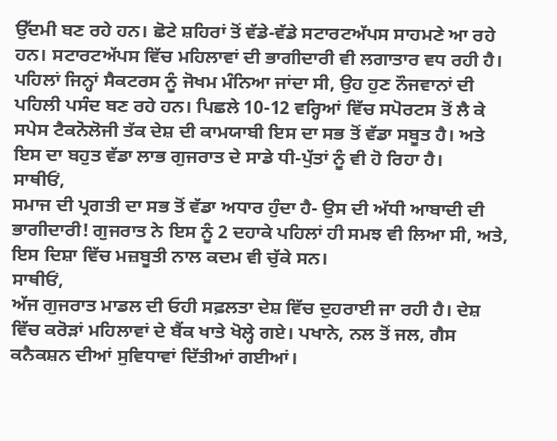ਉੱਦਮੀ ਬਣ ਰਹੇ ਹਨ। ਛੋਟੇ ਸ਼ਹਿਰਾਂ ਤੋਂ ਵੱਡੇ-ਵੱਡੇ ਸਟਾਰਟਅੱਪਸ ਸਾਹਮਣੇ ਆ ਰਹੇ ਹਨ। ਸਟਾਰਟਅੱਪਸ ਵਿੱਚ ਮਹਿਲਾਵਾਂ ਦੀ ਭਾਗੀਦਾਰੀ ਵੀ ਲਗਾਤਾਰ ਵਧ ਰਹੀ ਹੈ। ਪਹਿਲਾਂ ਜਿਨ੍ਹਾਂ ਸੈਕਟਰਸ ਨੂੰ ਜੋਖਮ ਮੰਨਿਆ ਜਾਂਦਾ ਸੀ, ਉਹ ਹੁਣ ਨੌਜਵਾਨਾਂ ਦੀ ਪਹਿਲੀ ਪਸੰਦ ਬਣ ਰਹੇ ਹਨ। ਪਿਛਲੇ 10-12 ਵਰ੍ਹਿਆਂ ਵਿੱਚ ਸਪੋਰਟਸ ਤੋਂ ਲੈ ਕੇ ਸਪੇਸ ਟੈਕਨੋਲੋਜੀ ਤੱਕ ਦੇਸ਼ ਦੀ ਕਾਮਯਾਬੀ ਇਸ ਦਾ ਸਭ ਤੋਂ ਵੱਡਾ ਸਬੂਤ ਹੈ। ਅਤੇ ਇਸ ਦਾ ਬਹੁਤ ਵੱਡਾ ਲਾਭ ਗੁਜਰਾਤ ਦੇ ਸਾਡੇ ਧੀ-ਪੁੱਤਾਂ ਨੂੰ ਵੀ ਹੋ ਰਿਹਾ ਹੈ।
ਸਾਥੀਓਂ,
ਸਮਾਜ ਦੀ ਪ੍ਰਗਤੀ ਦਾ ਸਭ ਤੋਂ ਵੱਡਾ ਅਧਾਰ ਹੁੰਦਾ ਹੈ- ਉਸ ਦੀ ਅੱਧੀ ਆਬਾਦੀ ਦੀ ਭਾਗੀਦਾਰੀ! ਗੁਜਰਾਤ ਨੇ ਇਸ ਨੂੰ 2 ਦਹਾਕੇ ਪਹਿਲਾਂ ਹੀ ਸਮਝ ਵੀ ਲਿਆ ਸੀ, ਅਤੇ, ਇਸ ਦਿਸ਼ਾ ਵਿੱਚ ਮਜ਼ਬੂਤੀ ਨਾਲ ਕਦਮ ਵੀ ਚੁੱਕੇ ਸਨ।
ਸਾਥੀਓਂ,
ਅੱਜ ਗੁਜਰਾਤ ਮਾਡਲ ਦੀ ਓਹੀ ਸਫ਼ਲਤਾ ਦੇਸ਼ ਵਿੱਚ ਦੁਹਰਾਈ ਜਾ ਰਹੀ ਹੈ। ਦੇਸ਼ ਵਿੱਚ ਕਰੋੜਾਂ ਮਹਿਲਾਵਾਂ ਦੇ ਬੈਂਕ ਖਾਤੇ ਖੋਲ੍ਹੇ ਗਏ। ਪਖਾਨੇ, ਨਲ ਤੋਂ ਜਲ, ਗੈਸ ਕਨੈਕਸ਼ਨ ਦੀਆਂ ਸੁਵਿਧਾਵਾਂ ਦਿੱਤੀਆਂ ਗਈਆਂ।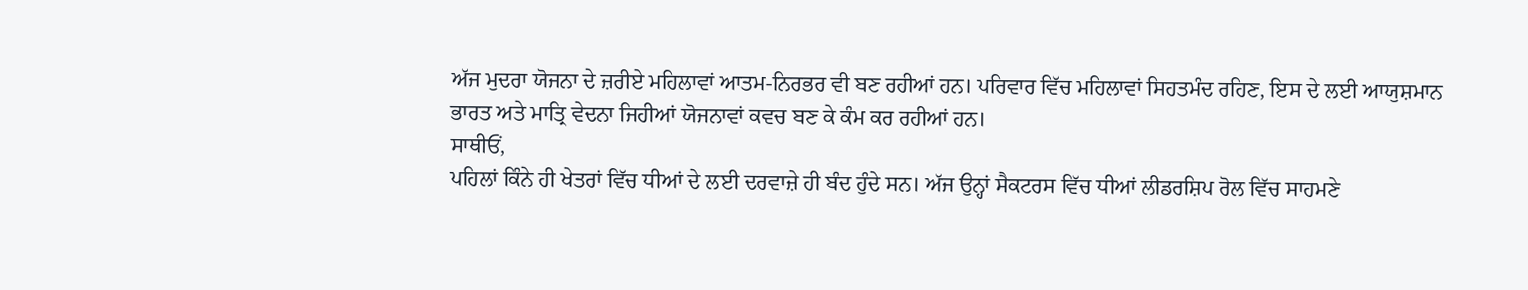ਅੱਜ ਮੁਦਰਾ ਯੋਜਨਾ ਦੇ ਜ਼ਰੀਏ ਮਹਿਲਾਵਾਂ ਆਤਮ-ਨਿਰਭਰ ਵੀ ਬਣ ਰਹੀਆਂ ਹਨ। ਪਰਿਵਾਰ ਵਿੱਚ ਮਹਿਲਾਵਾਂ ਸਿਹਤਮੰਦ ਰਹਿਣ, ਇਸ ਦੇ ਲਈ ਆਯੁਸ਼ਮਾਨ ਭਾਰਤ ਅਤੇ ਮਾਤ੍ਰਿ ਵੇਦਨਾ ਜਿਹੀਆਂ ਯੋਜਨਾਵਾਂ ਕਵਚ ਬਣ ਕੇ ਕੰਮ ਕਰ ਰਹੀਆਂ ਹਨ।
ਸਾਥੀਓਂ,
ਪਹਿਲਾਂ ਕਿੰਨੇ ਹੀ ਖੇਤਰਾਂ ਵਿੱਚ ਧੀਆਂ ਦੇ ਲਈ ਦਰਵਾਜ਼ੇ ਹੀ ਬੰਦ ਹੁੰਦੇ ਸਨ। ਅੱਜ ਉਨ੍ਹਾਂ ਸੈਕਟਰਸ ਵਿੱਚ ਧੀਆਂ ਲੀਡਰਸ਼ਿਪ ਰੋਲ ਵਿੱਚ ਸਾਹਮਣੇ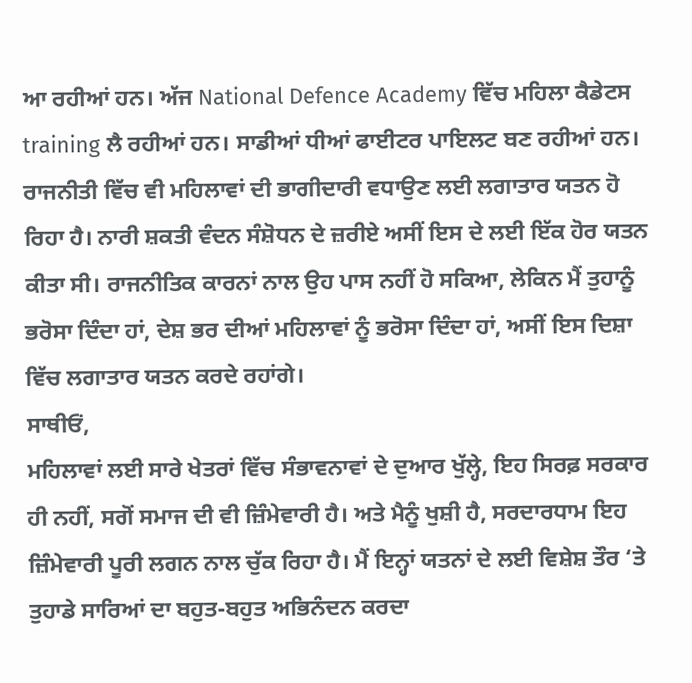ਆ ਰਹੀਆਂ ਹਨ। ਅੱਜ National Defence Academy ਵਿੱਚ ਮਹਿਲਾ ਕੈਡੇਟਸ training ਲੈ ਰਹੀਆਂ ਹਨ। ਸਾਡੀਆਂ ਧੀਆਂ ਫਾਈਟਰ ਪਾਇਲਟ ਬਣ ਰਹੀਆਂ ਹਨ। ਰਾਜਨੀਤੀ ਵਿੱਚ ਵੀ ਮਹਿਲਾਵਾਂ ਦੀ ਭਾਗੀਦਾਰੀ ਵਧਾਉਣ ਲਈ ਲਗਾਤਾਰ ਯਤਨ ਹੋ ਰਿਹਾ ਹੈ। ਨਾਰੀ ਸ਼ਕਤੀ ਵੰਦਨ ਸੰਸ਼ੋਧਨ ਦੇ ਜ਼ਰੀਏ ਅਸੀਂ ਇਸ ਦੇ ਲਈ ਇੱਕ ਹੋਰ ਯਤਨ ਕੀਤਾ ਸੀ। ਰਾਜਨੀਤਿਕ ਕਾਰਨਾਂ ਨਾਲ ਉਹ ਪਾਸ ਨਹੀਂ ਹੋ ਸਕਿਆ, ਲੇਕਿਨ ਮੈਂ ਤੁਹਾਨੂੰ ਭਰੋਸਾ ਦਿੰਦਾ ਹਾਂ, ਦੇਸ਼ ਭਰ ਦੀਆਂ ਮਹਿਲਾਵਾਂ ਨੂੰ ਭਰੋਸਾ ਦਿੰਦਾ ਹਾਂ, ਅਸੀਂ ਇਸ ਦਿਸ਼ਾ ਵਿੱਚ ਲਗਾਤਾਰ ਯਤਨ ਕਰਦੇ ਰਹਾਂਗੇ।
ਸਾਥੀਓਂ,
ਮਹਿਲਾਵਾਂ ਲਈ ਸਾਰੇ ਖੇਤਰਾਂ ਵਿੱਚ ਸੰਭਾਵਨਾਵਾਂ ਦੇ ਦੁਆਰ ਖੁੱਲ੍ਹੇ, ਇਹ ਸਿਰਫ਼ ਸਰਕਾਰ ਹੀ ਨਹੀਂ, ਸਗੋਂ ਸਮਾਜ ਦੀ ਵੀ ਜ਼ਿੰਮੇਵਾਰੀ ਹੈ। ਅਤੇ ਮੈਨੂੰ ਖੁਸ਼ੀ ਹੈ, ਸਰਦਾਰਧਾਮ ਇਹ ਜ਼ਿੰਮੇਵਾਰੀ ਪੂਰੀ ਲਗਨ ਨਾਲ ਚੁੱਕ ਰਿਹਾ ਹੈ। ਮੈਂ ਇਨ੍ਹਾਂ ਯਤਨਾਂ ਦੇ ਲਈ ਵਿਸ਼ੇਸ਼ ਤੌਰ ‘ਤੇ ਤੁਹਾਡੇ ਸਾਰਿਆਂ ਦਾ ਬਹੁਤ-ਬਹੁਤ ਅਭਿਨੰਦਨ ਕਰਦਾ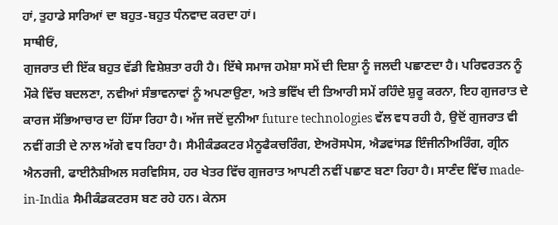ਹਾਂ, ਤੁਹਾਡੇ ਸਾਰਿਆਂ ਦਾ ਬਹੁਤ-ਬਹੁਤ ਧੰਨਵਾਦ ਕਰਦਾ ਹਾਂ।
ਸਾਥੀਓਂ,
ਗੁਜਰਾਤ ਦੀ ਇੱਕ ਬਹੁਤ ਵੱਡੀ ਵਿਸ਼ੇਸ਼ਤਾ ਰਹੀ ਹੈ। ਇੱਥੇ ਸਮਾਜ ਹਮੇਸ਼ਾ ਸਮੇਂ ਦੀ ਦਿਸ਼ਾ ਨੂੰ ਜਲਦੀ ਪਛਾਣਦਾ ਹੈ। ਪਰਿਵਰਤਨ ਨੂੰ ਮੌਕੇ ਵਿੱਚ ਬਦਲਣਾ, ਨਵੀਆਂ ਸੰਭਾਵਨਾਵਾਂ ਨੂੰ ਅਪਣਾਉਣਾ, ਅਤੇ ਭਵਿੱਖ ਦੀ ਤਿਆਰੀ ਸਮੇਂ ਰਹਿੰਦੇ ਸ਼ੁਰੂ ਕਰਨਾ, ਇਹ ਗੁਜਰਾਤ ਦੇ ਕਾਰਜ ਸੱਭਿਆਚਾਰ ਦਾ ਹਿੱਸਾ ਰਿਹਾ ਹੈ। ਅੱਜ ਜਦੋਂ ਦੁਨੀਆ future technologies ਵੱਲ ਵਧ ਰਹੀ ਹੈ, ਉਦੋਂ ਗੁਜਰਾਤ ਵੀ ਨਵੀਂ ਗਤੀ ਦੇ ਨਾਲ ਅੱਗੇ ਵਧ ਰਿਹਾ ਹੈ। ਸੈਮੀਕੰਡਕਟਰ ਮੈਨੂਫੈਕਚਰਿੰਗ, ਏਅਰੋਸਪੇਸ, ਐਡਵਾਂਸਡ ਇੰਜੀਨੀਅਰਿੰਗ, ਗ੍ਰੀਨ ਐਨਰਜੀ, ਫਾਈਨੈਸ਼ੀਅਲ ਸਰਵਿਸਿਸ, ਹਰ ਖੇਤਰ ਵਿੱਚ ਗੁਜਰਾਤ ਆਪਣੀ ਨਵੀਂ ਪਛਾਣ ਬਣਾ ਰਿਹਾ ਹੈ। ਸਾਣੰਦ ਵਿੱਚ made-in-India ਸੈਮੀਕੰਡਕਟਰਸ ਬਣ ਰਹੇ ਹਨ। ਕੇਨਸ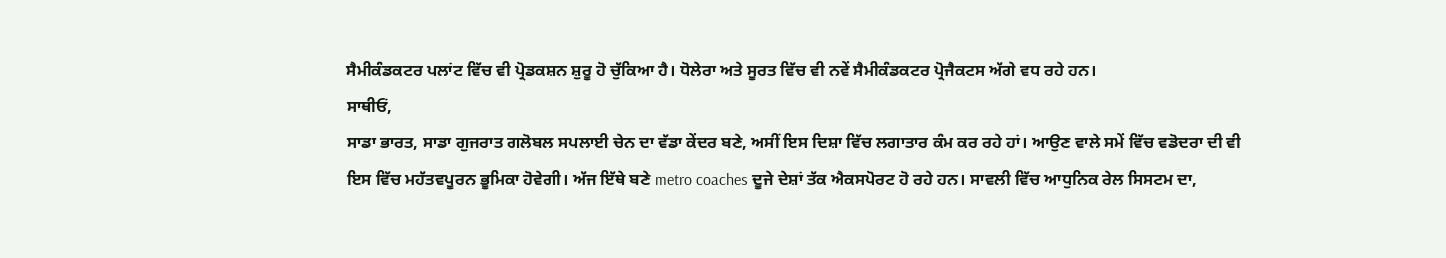ਸੈਮੀਕੰਡਕਟਰ ਪਲਾਂਟ ਵਿੱਚ ਵੀ ਪ੍ਰੋਡਕਸ਼ਨ ਸ਼ੁਰੂ ਹੋ ਚੁੱਕਿਆ ਹੈ। ਧੋਲੇਰਾ ਅਤੇ ਸੂਰਤ ਵਿੱਚ ਵੀ ਨਵੇਂ ਸੈਮੀਕੰਡਕਟਰ ਪ੍ਰੋਜੈਕਟਸ ਅੱਗੇ ਵਧ ਰਹੇ ਹਨ।
ਸਾਥੀਓਂ,
ਸਾਡਾ ਭਾਰਤ, ਸਾਡਾ ਗੁਜਰਾਤ ਗਲੋਬਲ ਸਪਲਾਈ ਚੇਨ ਦਾ ਵੱਡਾ ਕੇਂਦਰ ਬਣੇ, ਅਸੀਂ ਇਸ ਦਿਸ਼ਾ ਵਿੱਚ ਲਗਾਤਾਰ ਕੰਮ ਕਰ ਰਹੇ ਹਾਂ। ਆਉਣ ਵਾਲੇ ਸਮੇਂ ਵਿੱਚ ਵਡੋਦਰਾ ਦੀ ਵੀ ਇਸ ਵਿੱਚ ਮਹੱਤਵਪੂਰਨ ਭੂਮਿਕਾ ਹੋਵੇਗੀ। ਅੱਜ ਇੱਥੇ ਬਣੇ metro coaches ਦੂਜੇ ਦੇਸ਼ਾਂ ਤੱਕ ਐਕਸਪੋਰਟ ਹੋ ਰਹੇ ਹਨ। ਸਾਵਲੀ ਵਿੱਚ ਆਧੁਨਿਕ ਰੇਲ ਸਿਸਟਮ ਦਾ,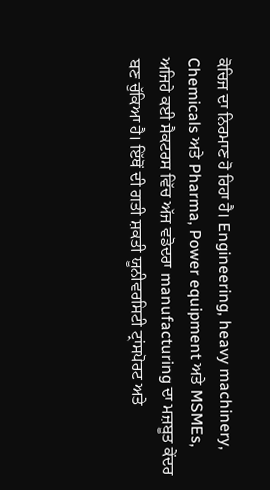ਕੋਚਿਜ ਦਾ ਨਿਰਮਾਣ ਹੋ ਰਿਹਾ ਹੈ। Engineering, heavy machinery, Chemicals ਅਤੇ Pharma, Power equipment ਅਤੇ MSMEs, ਅਜਿਹੇ ਕਈ ਸੈਕਟਰਸ ਵਿੱਚ ਅੱਜ ਵਡੋਦਰਾ manufacturing ਦਾ ਮਜ਼ਬੂਤ ਕੇਂਦਰ ਬਣ ਚੁੱਕਿਆ ਹੈ। ਇੱਥੋਂ ਦੀ ਗਤੀ ਸ਼ਕਤੀ ਯੂਨੀਵਰਸਿਟੀ ਟ੍ਰਾਂਸਪੋਰਟ ਅਤੇ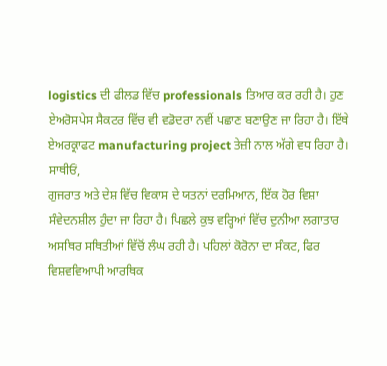logistics ਦੀ ਫੀਲਡ ਵਿੱਚ professionals ਤਿਆਰ ਕਰ ਰਹੀ ਹੈ। ਹੁਣ ਏਅਰੋਸਪੇਸ ਸੈਕਟਰ ਵਿੱਚ ਵੀ ਵਡੋਦਰਾ ਨਵੀਂ ਪਛਾਣ ਬਣਾਉਣ ਜਾ ਰਿਹਾ ਹੈ। ਇੱਥੇ ਏਅਰਕ੍ਰਾਫਟ manufacturing project ਤੇਜ਼ੀ ਨਾਲ ਅੱਗੇ ਵਧ ਰਿਹਾ ਹੈ।
ਸਾਥੀਓਂ,
ਗੁਜਰਾਤ ਅਤੇ ਦੇਸ਼ ਵਿੱਚ ਵਿਕਾਸ ਦੇ ਯਤਨਾਂ ਦਰਮਿਆਨ, ਇੱਕ ਹੋਰ ਵਿਸ਼ਾ ਸੰਵੇਦਨਸ਼ੀਲ ਹੁੰਦਾ ਜਾ ਰਿਹਾ ਹੈ। ਪਿਛਲੇ ਕੁਝ ਵਰ੍ਹਿਆਂ ਵਿੱਚ ਦੁਨੀਆ ਲਗਾਤਾਰ ਅਸਥਿਰ ਸਥਿਤੀਆਂ ਵਿੱਚੋਂ ਲੰਘ ਰਹੀ ਹੈ। ਪਹਿਲਾਂ ਕੋਰੋਨਾ ਦਾ ਸੰਕਟ, ਫਿਰ ਵਿਸ਼ਵਵਿਆਪੀ ਆਰਥਿਕ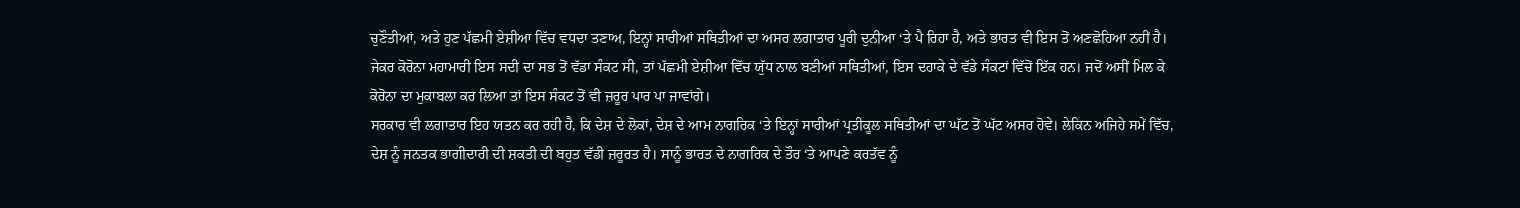ਚੁਣੌਤੀਆਂ, ਅਤੇ ਹੁਣ ਪੱਛਮੀ ਏਸ਼ੀਆ ਵਿੱਚ ਵਧਦਾ ਤਣਾਅ, ਇਨ੍ਹਾਂ ਸਾਰੀਆਂ ਸਥਿਤੀਆਂ ਦਾ ਅਸਰ ਲਗਾਤਾਰ ਪੂਰੀ ਦੁਨੀਆ ‘ਤੇ ਪੈ ਰਿਹਾ ਹੈ, ਅਤੇ ਭਾਰਤ ਵੀ ਇਸ ਤੋਂ ਅਣਛੋਹਿਆ ਨਹੀਂ ਹੈ। ਜੇਕਰ ਕੋਰੋਨਾ ਮਹਾਮਾਰੀ ਇਸ ਸਦੀ ਦਾ ਸਭ ਤੋਂ ਵੱਡਾ ਸੰਕਟ ਸੀ, ਤਾਂ ਪੱਛਮੀ ਏਸ਼ੀਆ ਵਿੱਚ ਯੁੱਧ ਨਾਲ ਬਣੀਆਂ ਸਥਿਤੀਆਂ, ਇਸ ਦਹਾਕੇ ਦੇ ਵੱਡੇ ਸੰਕਟਾਂ ਵਿੱਚੋਂ ਇੱਕ ਹਨ। ਜਦੋਂ ਅਸੀਂ ਮਿਲ ਕੇ ਕੋਰੋਨਾ ਦਾ ਮੁਕਾਬਲਾ ਕਰ ਲਿਆ ਤਾਂ ਇਸ ਸੰਕਟ ਤੋਂ ਵੀ ਜ਼ਰੂਰ ਪਾਰ ਪਾ ਜਾਵਾਂਗੇ।
ਸਰਕਾਰ ਵੀ ਲਗਾਤਾਰ ਇਹ ਯਤਨ ਕਰ ਰਹੀ ਹੈ, ਕਿ ਦੇਸ਼ ਦੇ ਲੋਕਾਂ, ਦੇਸ਼ ਦੇ ਆਮ ਨਾਗਰਿਕ ‘ਤੇ ਇਨ੍ਹਾਂ ਸਾਰੀਆਂ ਪ੍ਰਤੀਕੂਲ ਸਥਿਤੀਆਂ ਦਾ ਘੱਟ ਤੋਂ ਘੱਟ ਅਸਰ ਹੋਵੇ। ਲੇਕਿਨ ਅਜਿਹੇ ਸਮੇਂ ਵਿੱਚ, ਦੇਸ਼ ਨੂੰ ਜਨਤਕ ਭਾਗੀਦਾਰੀ ਦੀ ਸ਼ਕਤੀ ਦੀ ਬਹੁਤ ਵੱਡੀ ਜ਼ਰੂਰਤ ਹੈ। ਸਾਨੂੰ ਭਾਰਤ ਦੇ ਨਾਗਰਿਕ ਦੇ ਤੌਰ ‘ਤੇ ਆਪਣੇ ਕਰਤੱਵ ਨੂੰ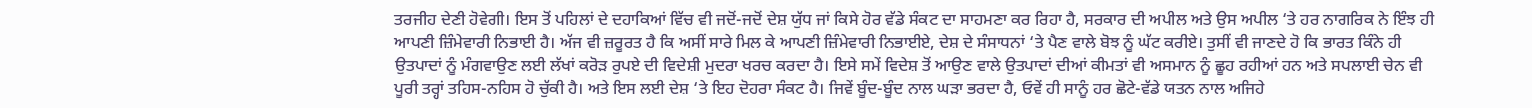ਤਰਜੀਹ ਦੇਣੀ ਹੋਵੇਗੀ। ਇਸ ਤੋਂ ਪਹਿਲਾਂ ਦੇ ਦਹਾਕਿਆਂ ਵਿੱਚ ਵੀ ਜਦੋਂ-ਜਦੋਂ ਦੇਸ਼ ਯੁੱਧ ਜਾਂ ਕਿਸੇ ਹੋਰ ਵੱਡੇ ਸੰਕਟ ਦਾ ਸਾਹਮਣਾ ਕਰ ਰਿਹਾ ਹੈ, ਸਰਕਾਰ ਦੀ ਅਪੀਲ ਅਤੇ ਉਸ ਅਪੀਲ ‘ਤੇ ਹਰ ਨਾਗਰਿਕ ਨੇ ਇੰਝ ਹੀ ਆਪਣੀ ਜ਼ਿੰਮੇਵਾਰੀ ਨਿਭਾਈ ਹੈ। ਅੱਜ ਵੀ ਜ਼ਰੂਰਤ ਹੈ ਕਿ ਅਸੀਂ ਸਾਰੇ ਮਿਲ ਕੇ ਆਪਣੀ ਜ਼ਿੰਮੇਵਾਰੀ ਨਿਭਾਈਏ, ਦੇਸ਼ ਦੇ ਸੰਸਾਧਨਾਂ ‘ਤੇ ਪੈਣ ਵਾਲੇ ਬੋਝ ਨੂੰ ਘੱਟ ਕਰੀਏ। ਤੁਸੀਂ ਵੀ ਜਾਣਦੇ ਹੋ ਕਿ ਭਾਰਤ ਕਿੰਨੇ ਹੀ ਉਤਪਾਦਾਂ ਨੂੰ ਮੰਗਵਾਉਣ ਲਈ ਲੱਖਾਂ ਕਰੋੜ ਰੁਪਏ ਦੀ ਵਿਦੇਸ਼ੀ ਮੁਦਰਾ ਖਰਚ ਕਰਦਾ ਹੈ। ਇਸੇ ਸਮੇਂ ਵਿਦੇਸ਼ ਤੋਂ ਆਉਣ ਵਾਲੇ ਉਤਪਾਦਾਂ ਦੀਆਂ ਕੀਮਤਾਂ ਵੀ ਅਸਮਾਨ ਨੂੰ ਛੂਹ ਰਹੀਆਂ ਹਨ ਅਤੇ ਸਪਲਾਈ ਚੇਨ ਵੀ ਪੂਰੀ ਤਰ੍ਹਾਂ ਤਹਿਸ-ਨਹਿਸ ਹੋ ਚੁੱਕੀ ਹੈ। ਅਤੇ ਇਸ ਲਈ ਦੇਸ਼ ‘ਤੇ ਇਹ ਦੋਹਰਾ ਸੰਕਟ ਹੈ। ਜਿਵੇਂ ਬੂੰਦ-ਬੂੰਦ ਨਾਲ ਘੜਾ ਭਰਦਾ ਹੈ, ਓਵੇਂ ਹੀ ਸਾਨੂੰ ਹਰ ਛੋਟੇ-ਵੱਡੇ ਯਤਨ ਨਾਲ ਅਜਿਹੇ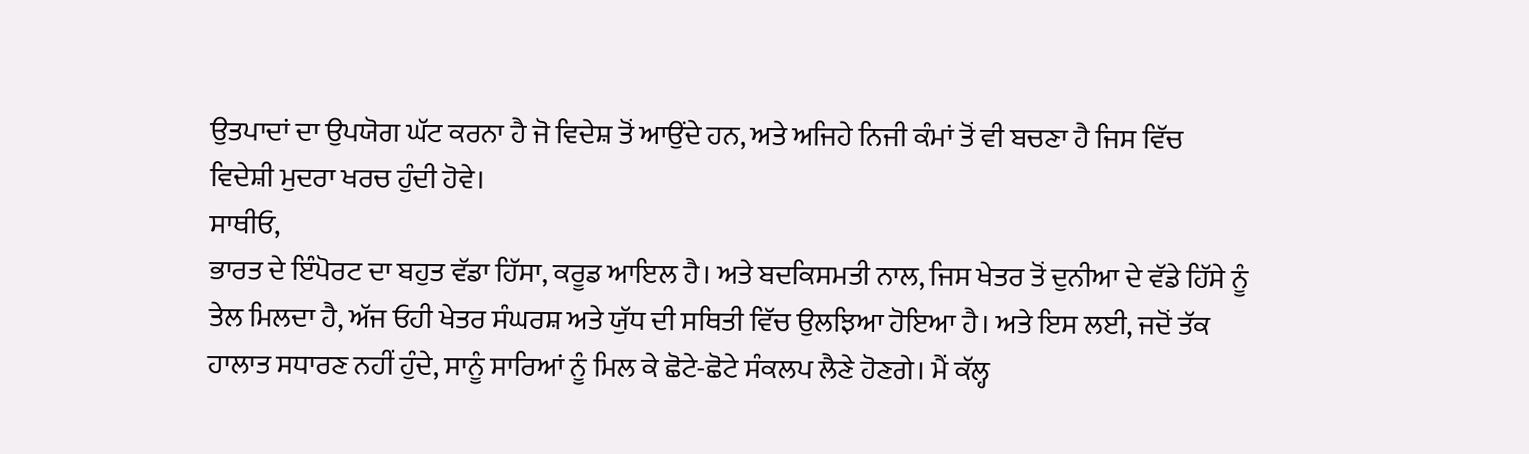ਉਤਪਾਦਾਂ ਦਾ ਉਪਯੋਗ ਘੱਟ ਕਰਨਾ ਹੈ ਜੋ ਵਿਦੇਸ਼ ਤੋਂ ਆਉਂਦੇ ਹਨ, ਅਤੇ ਅਜਿਹੇ ਨਿਜੀ ਕੰਮਾਂ ਤੋਂ ਵੀ ਬਚਣਾ ਹੈ ਜਿਸ ਵਿੱਚ ਵਿਦੇਸ਼ੀ ਮੁਦਰਾ ਖਰਚ ਹੁੰਦੀ ਹੋਵੇ।
ਸਾਥੀਓ,
ਭਾਰਤ ਦੇ ਇੰਪੋਰਟ ਦਾ ਬਹੁਤ ਵੱਡਾ ਹਿੱਸਾ, ਕਰੂਡ ਆਇਲ ਹੈ। ਅਤੇ ਬਦਕਿਸਮਤੀ ਨਾਲ, ਜਿਸ ਖੇਤਰ ਤੋਂ ਦੁਨੀਆ ਦੇ ਵੱਡੇ ਹਿੱਸੇ ਨੂੰ ਤੇਲ ਮਿਲਦਾ ਹੈ, ਅੱਜ ਓਹੀ ਖੇਤਰ ਸੰਘਰਸ਼ ਅਤੇ ਯੁੱਧ ਦੀ ਸਥਿਤੀ ਵਿੱਚ ਉਲਝਿਆ ਹੋਇਆ ਹੈ। ਅਤੇ ਇਸ ਲਈ, ਜਦੋਂ ਤੱਕ ਹਾਲਾਤ ਸਧਾਰਣ ਨਹੀਂ ਹੁੰਦੇ, ਸਾਨੂੰ ਸਾਰਿਆਂ ਨੂੰ ਮਿਲ ਕੇ ਛੋਟੇ-ਛੋਟੇ ਸੰਕਲਪ ਲੈਣੇ ਹੋਣਗੇ। ਮੈਂ ਕੱਲ੍ਹ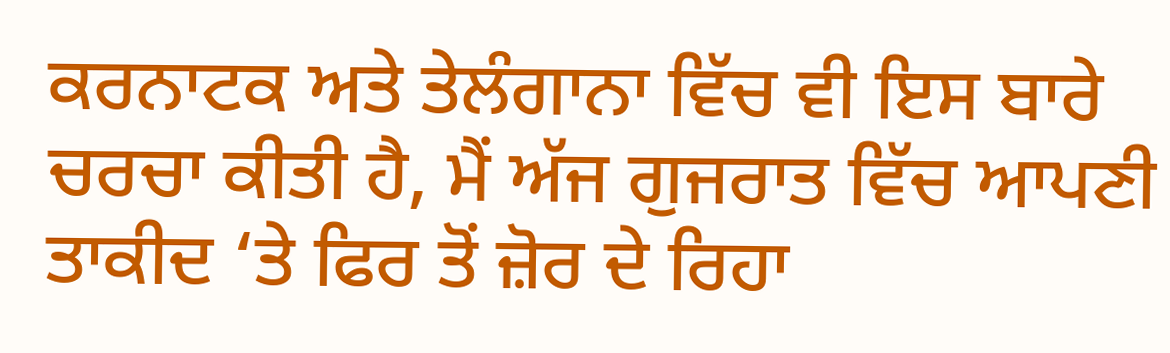ਕਰਨਾਟਕ ਅਤੇ ਤੇਲੰਗਾਨਾ ਵਿੱਚ ਵੀ ਇਸ ਬਾਰੇ ਚਰਚਾ ਕੀਤੀ ਹੈ, ਮੈਂ ਅੱਜ ਗੁਜਰਾਤ ਵਿੱਚ ਆਪਣੀ ਤਾਕੀਦ ‘ਤੇ ਫਿਰ ਤੋਂ ਜ਼ੋਰ ਦੇ ਰਿਹਾ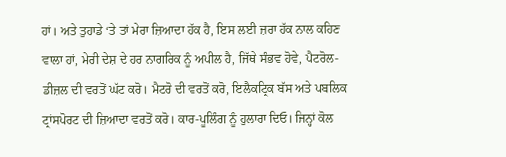ਹਾਂ। ਅਤੇ ਤੁਹਾਡੇ ‘ਤੇ ਤਾਂ ਮੇਰਾ ਜ਼ਿਆਦਾ ਹੱਕ ਹੈ, ਇਸ ਲਈ ਜ਼ਰਾ ਹੱਕ ਨਾਲ ਕਹਿਣ ਵਾਲਾ ਹਾਂ, ਮੇਰੀ ਦੇਸ਼ ਦੇ ਹਰ ਨਾਗਰਿਕ ਨੂੰ ਅਪੀਲ ਹੈ, ਜਿੱਥੇ ਸੰਭਵ ਹੋਵੇ, ਪੈਟਰੋਲ-ਡੀਜ਼ਲ ਦੀ ਵਰਤੋਂ ਘੱਟ ਕਰੋ। ਮੈਟਰੋ ਦੀ ਵਰਤੋਂ ਕਰੋ, ਇਲੈਕਟ੍ਰਿਕ ਬੱਸ ਅਤੇ ਪਬਲਿਕ ਟ੍ਰਾਂਸਪੋਰਟ ਦੀ ਜ਼ਿਆਦਾ ਵਰਤੋਂ ਕਰੋ। ਕਾਰ-ਪੂਲਿੰਗ ਨੂੰ ਹੁਲਾਰਾ ਦਿਓ। ਜਿਨ੍ਹਾਂ ਕੋਲ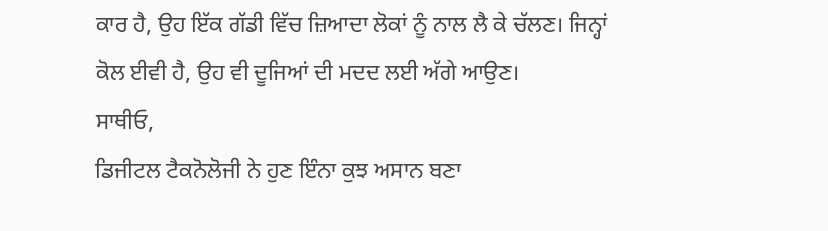ਕਾਰ ਹੈ, ਉਹ ਇੱਕ ਗੱਡੀ ਵਿੱਚ ਜ਼ਿਆਦਾ ਲੋਕਾਂ ਨੂੰ ਨਾਲ ਲੈ ਕੇ ਚੱਲਣ। ਜਿਨ੍ਹਾਂ ਕੋਲ ਈਵੀ ਹੈ, ਉਹ ਵੀ ਦੂਜਿਆਂ ਦੀ ਮਦਦ ਲਈ ਅੱਗੇ ਆਉਣ।
ਸਾਥੀਓ,
ਡਿਜੀਟਲ ਟੈਕਨੋਲੋਜੀ ਨੇ ਹੁਣ ਇੰਨਾ ਕੁਝ ਅਸਾਨ ਬਣਾ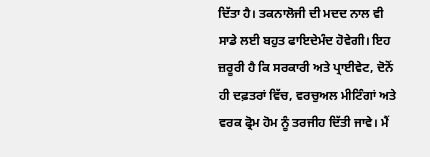ਦਿੱਤਾ ਹੈ। ਤਕਨਾਲੋਜੀ ਦੀ ਮਦਦ ਨਾਲ ਵੀ ਸਾਡੇ ਲਈ ਬਹੁਤ ਫਾਇਦੇਮੰਦ ਹੋਵੇਗੀ। ਇਹ ਜ਼ਰੂਰੀ ਹੈ ਕਿ ਸਰਕਾਰੀ ਅਤੇ ਪ੍ਰਾਈਵੇਟ, ਦੋਨੋਂ ਹੀ ਦਫ਼ਤਰਾਂ ਵਿੱਚ, ਵਰਚੁਅਲ ਮੀਟਿੰਗਾਂ ਅਤੇ ਵਰਕ ਫ੍ਰੋਮ ਹੋਮ ਨੂੰ ਤਰਜੀਹ ਦਿੱਤੀ ਜਾਵੇ। ਮੈਂ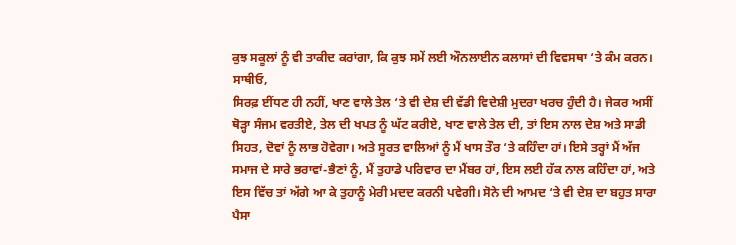ਕੁਝ ਸਕੂਲਾਂ ਨੂੰ ਵੀ ਤਾਕੀਦ ਕਰਾਂਗਾ, ਕਿ ਕੁਝ ਸਮੇਂ ਲਈ ਔਨਲਾਈਨ ਕਲਾਸਾਂ ਦੀ ਵਿਵਸਥਾ ‘ਤੇ ਕੰਮ ਕਰਨ।
ਸਾਥੀਓ,
ਸਿਰਫ਼ ਈਂਧਣ ਹੀ ਨਹੀਂ, ਖਾਣ ਵਾਲੇ ਤੇਲ ‘ਤੇ ਵੀ ਦੇਸ਼ ਦੀ ਵੱਡੀ ਵਿਦੇਸ਼ੀ ਮੁਦਰਾ ਖਰਚ ਹੁੰਦੀ ਹੈ। ਜੇਕਰ ਅਸੀਂ ਥੋੜ੍ਹਾ ਸੰਜਮ ਵਰਤੀਏ, ਤੇਲ ਦੀ ਖਪਤ ਨੂੰ ਘੱਟ ਕਰੀਏ, ਖਾਣ ਵਾਲੇ ਤੇਲ ਦੀ, ਤਾਂ ਇਸ ਨਾਲ ਦੇਸ਼ ਅਤੇ ਸਾਡੀ ਸਿਹਤ, ਦੋਵਾਂ ਨੂੰ ਲਾਭ ਹੋਵੇਗਾ। ਅਤੇ ਸੂਰਤ ਵਾਲਿਆਂ ਨੂੰ ਮੈਂ ਖਾਸ ਤੌਰ ‘ਤੇ ਕਹਿੰਦਾ ਹਾਂ। ਇਸੇ ਤਰ੍ਹਾਂ ਮੈਂ ਅੱਜ ਸਮਾਜ ਦੇ ਸਾਰੇ ਭਰਾਵਾਂ-ਭੈਣਾਂ ਨੂੰ, ਮੈਂ ਤੁਹਾਡੇ ਪਰਿਵਾਰ ਦਾ ਮੈਂਬਰ ਹਾਂ, ਇਸ ਲਈ ਹੱਕ ਨਾਲ ਕਹਿੰਦਾ ਹਾਂ, ਅਤੇ ਇਸ ਵਿੱਚ ਤਾਂ ਅੱਗੇ ਆ ਕੇ ਤੁਹਾਨੂੰ ਮੇਰੀ ਮਦਦ ਕਰਨੀ ਪਵੇਗੀ। ਸੋਨੇ ਦੀ ਆਮਦ ‘ਤੇ ਵੀ ਦੇਸ਼ ਦਾ ਬਹੁਤ ਸਾਰਾ ਪੈਸਾ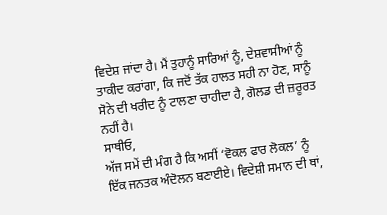ਵਿਦੇਸ਼ ਜਾਂਦਾ ਹੈ। ਮੈਂ ਤੁਹਾਨੂੰ ਸਾਰਿਆਂ ਨੂੰ, ਦੇਸ਼ਵਾਸੀਆਂ ਨੂੰ ਤਾਕੀਦ ਕਰਾਂਗਾ, ਕਿ ਜਦੋਂ ਤੱਕ ਹਾਲਤ ਸਹੀ ਨਾ ਹੋਣ, ਸਾਨੂੰ ਸੋਨੇ ਦੀ ਖਰੀਦ ਨੂੰ ਟਾਲਣਾ ਚਾਹੀਦਾ ਹੈ, ਗੋਲਡ ਦੀ ਜ਼ਰੂਰਤ ਨਹੀਂ ਹੈ।
ਸਾਥੀਓ,
ਅੱਜ ਸਮੇਂ ਦੀ ਮੰਗ ਹੈ ਕਿ ਅਸੀਂ ‘ਵੋਕਲ ਫਾਰ ਲੋਕਲ’ ਨੂੰ ਇੱਕ ਜਨਤਕ ਅੰਦੋਲਨ ਬਣਾਈਏ। ਵਿਦੇਸ਼ੀ ਸਮਾਨ ਦੀ ਥਾਂ,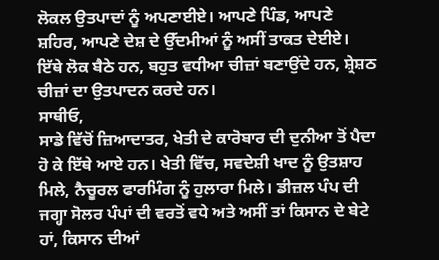ਲੋਕਲ ਉਤਪਾਦਾਂ ਨੂੰ ਅਪਣਾਈਏ। ਆਪਣੇ ਪਿੰਡ, ਆਪਣੇ ਸ਼ਹਿਰ, ਆਪਣੇ ਦੇਸ਼ ਦੇ ਉੱਦਮੀਆਂ ਨੂੰ ਅਸੀਂ ਤਾਕਤ ਦੇਈਏ। ਇੱਥੇ ਲੋਕ ਬੈਠੇ ਹਨ, ਬਹੁਤ ਵਧੀਆ ਚੀਜ਼ਾਂ ਬਣਾਉਂਦੇ ਹਨ, ਸ਼੍ਰੇਸ਼ਠ ਚੀਜ਼ਾਂ ਦਾ ਉਤਪਾਦਨ ਕਰਦੇ ਹਨ।
ਸਾਥੀਓ,
ਸਾਡੇ ਵਿੱਚੋਂ ਜ਼ਿਆਦਾਤਰ, ਖੇਤੀ ਦੇ ਕਾਰੋਬਾਰ ਦੀ ਦੁਨੀਆ ਤੋਂ ਪੈਦਾ ਹੋ ਕੇ ਇੱਥੇ ਆਏ ਹਨ। ਖੇਤੀ ਵਿੱਚ, ਸਵਦੇਸ਼ੀ ਖਾਦ ਨੂੰ ਉਤਸ਼ਾਹ ਮਿਲੇ, ਨੈਚੂਰਲ ਫਾਰਮਿੰਗ ਨੂੰ ਹੁਲਾਰਾ ਮਿਲੇ। ਡੀਜ਼ਲ ਪੰਪ ਦੀ ਜਗ੍ਹਾ ਸੋਲਰ ਪੰਪਾਂ ਦੀ ਵਰਤੋਂ ਵਧੇ ਅਤੇ ਅਸੀਂ ਤਾਂ ਕਿਸਾਨ ਦੇ ਬੇਟੇ ਹਾਂ, ਕਿਸਾਨ ਦੀਆਂ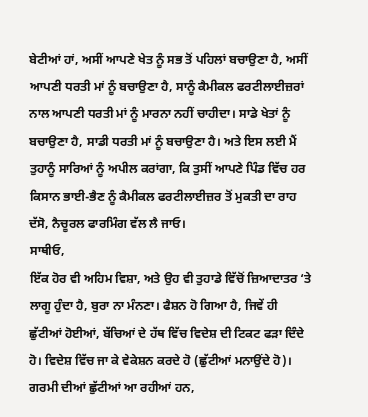ਬੇਟੀਆਂ ਹਾਂ, ਅਸੀਂ ਆਪਣੇ ਖੇਤ ਨੂੰ ਸਭ ਤੋਂ ਪਹਿਲਾਂ ਬਚਾਉਣਾ ਹੈ, ਅਸੀਂ ਆਪਣੀ ਧਰਤੀ ਮਾਂ ਨੂੰ ਬਚਾਉਣਾ ਹੈ, ਸਾਨੂੰ ਕੈਮੀਕਲ ਫਰਟੀਲਾਈਜ਼ਰਾਂ ਨਾਲ ਆਪਣੀ ਧਰਤੀ ਮਾਂ ਨੂੰ ਮਾਰਨਾ ਨਹੀਂ ਚਾਹੀਦਾ। ਸਾਡੇ ਖੇਤਾਂ ਨੂੰ ਬਚਾਉਣਾ ਹੈ, ਸਾਡੀ ਧਰਤੀ ਮਾਂ ਨੂੰ ਬਚਾਉਣਾ ਹੈ। ਅਤੇ ਇਸ ਲਈ ਮੈਂ ਤੁਹਾਨੂੰ ਸਾਰਿਆਂ ਨੂੰ ਅਪੀਲ ਕਰਾਂਗਾ, ਕਿ ਤੁਸੀਂ ਆਪਣੇ ਪਿੰਡ ਵਿੱਚ ਹਰ ਕਿਸਾਨ ਭਾਈ-ਭੈਣ ਨੂੰ ਕੈਮੀਕਲ ਫਰਟੀਲਾਈਜ਼ਰ ਤੋਂ ਮੁਕਤੀ ਦਾ ਰਾਹ ਦੱਸੋ, ਨੈਚੂਰਲ ਫਾਰਮਿੰਗ ਵੱਲ ਲੈ ਜਾਓ।
ਸਾਥੀਓ,
ਇੱਕ ਹੋਰ ਵੀ ਅਹਿਮ ਵਿਸ਼ਾ, ਅਤੇ ਉਹ ਵੀ ਤੁਹਾਡੇ ਵਿੱਚੋਂ ਜ਼ਿਆਦਾਤਰ ‘ਤੇ ਲਾਗੂ ਹੁੰਦਾ ਹੈ, ਬੁਰਾ ਨਾ ਮੰਨਣਾ। ਫੈਸ਼ਨ ਹੋ ਗਿਆ ਹੈ, ਜਿਵੇਂ ਹੀ ਛੁੱਟੀਆਂ ਹੋਈਆਂ, ਬੱਚਿਆਂ ਦੇ ਹੱਥ ਵਿੱਚ ਵਿਦੇਸ਼ ਦੀ ਟਿਕਟ ਫੜਾ ਦਿੰਦੇ ਹੋ। ਵਿਦੇਸ਼ ਵਿੱਚ ਜਾ ਕੇ ਵੇਕੇਸ਼ਨ ਕਰਦੇ ਹੋ (ਛੁੱਟੀਆਂ ਮਨਾਉਂਦੇ ਹੋ)। ਗਰਮੀ ਦੀਆਂ ਛੁੱਟੀਆਂ ਆ ਰਹੀਆਂ ਹਨ,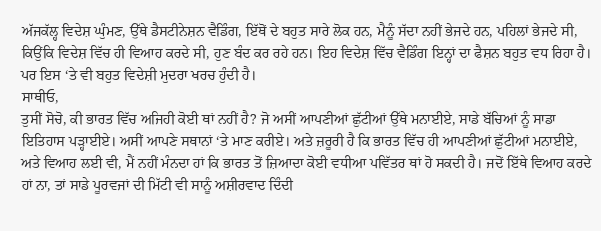ਅੱਜਕੱਲ੍ਹ ਵਿਦੇਸ਼ ਘੁੰਮਣ, ਉੱਥੇ ਡੈਸਟੀਨੇਸ਼ਨ ਵੈਡਿੰਗ, ਇੱਥੋਂ ਦੇ ਬਹੁਤ ਸਾਰੇ ਲੋਕ ਹਨ, ਮੈਨੂੰ ਸੱਦਾ ਨਹੀਂ ਭੇਜਦੇ ਹਨ, ਪਹਿਲਾਂ ਭੇਜਦੇ ਸੀ, ਕਿਉਂਕਿ ਵਿਦੇਸ਼ ਵਿੱਚ ਹੀ ਵਿਆਹ ਕਰਦੇ ਸੀ, ਹੁਣ ਬੰਦ ਕਰ ਰਹੇ ਹਨ। ਇਹ ਵਿਦੇਸ਼ ਵਿੱਚ ਵੈਡਿੰਗ ਇਨ੍ਹਾਂ ਦਾ ਫੈਸ਼ਨ ਬਹੁਤ ਵਧ ਰਿਹਾ ਹੈ। ਪਰ ਇਸ ‘ਤੇ ਵੀ ਬਹੁਤ ਵਿਦੇਸ਼ੀ ਮੁਦਰਾ ਖਰਚ ਹੁੰਦੀ ਹੈ।
ਸਾਥੀਓ,
ਤੁਸੀਂ ਸੋਚੋ, ਕੀ ਭਾਰਤ ਵਿੱਚ ਅਜਿਹੀ ਕੋਈ ਥਾਂ ਨਹੀਂ ਹੈ? ਜੋ ਅਸੀਂ ਆਪਣੀਆਂ ਛੁੱਟੀਆਂ ਉੱਥੇ ਮਨਾਈਏ, ਸਾਡੇ ਬੱਚਿਆਂ ਨੂੰ ਸਾਡਾ ਇਤਿਹਾਸ ਪੜ੍ਹਾਈਏ। ਅਸੀਂ ਆਪਣੇ ਸਥਾਨਾਂ ‘ਤੇ ਮਾਣ ਕਰੀਏ। ਅਤੇ ਜ਼ਰੂਰੀ ਹੈ ਕਿ ਭਾਰਤ ਵਿੱਚ ਹੀ ਆਪਣੀਆਂ ਛੁੱਟੀਆਂ ਮਨਾਈਏ, ਅਤੇ ਵਿਆਹ ਲਈ ਵੀ, ਮੈਂ ਨਹੀਂ ਮੰਨਦਾ ਹਾਂ ਕਿ ਭਾਰਤ ਤੋਂ ਜ਼ਿਆਦਾ ਕੋਈ ਵਧੀਆ ਪਵਿੱਤਰ ਥਾਂ ਹੋ ਸਕਦੀ ਹੈ। ਜਦੋਂ ਇੱਥੇ ਵਿਆਹ ਕਰਦੇ ਹਾਂ ਨਾ, ਤਾਂ ਸਾਡੇ ਪੂਰਵਜਾਂ ਦੀ ਮਿੱਟੀ ਵੀ ਸਾਨੂੰ ਅਸ਼ੀਰਵਾਦ ਦਿੰਦੀ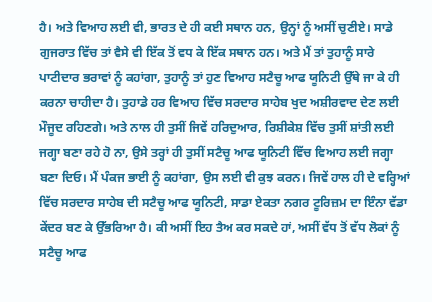ਹੈ। ਅਤੇ ਵਿਆਹ ਲਈ ਵੀ, ਭਾਰਤ ਦੇ ਹੀ ਕਈ ਸਥਾਨ ਹਨ, ਉਨ੍ਹਾਂ ਨੂੰ ਅਸੀਂ ਚੁਣੀਏ। ਸਾਡੇ ਗੁਜਰਾਤ ਵਿੱਚ ਤਾਂ ਵੈਸੇ ਵੀ ਇੱਕ ਤੋਂ ਵਧ ਕੇ ਇੱਕ ਸਥਾਨ ਹਨ। ਅਤੇ ਮੈਂ ਤਾਂ ਤੁਹਾਨੂੰ ਸਾਰੇ ਪਾਟੀਦਾਰ ਭਰਾਵਾਂ ਨੂੰ ਕਹਾਂਗਾ, ਤੁਹਾਨੂੰ ਤਾਂ ਹੁਣ ਵਿਆਹ ਸਟੈਚੂ ਆਫ ਯੂਨਿਟੀ ਉੱਥੇ ਜਾ ਕੇ ਹੀ ਕਰਨਾ ਚਾਹੀਦਾ ਹੈ। ਤੁਹਾਡੇ ਹਰ ਵਿਆਹ ਵਿੱਚ ਸਰਦਾਰ ਸਾਹੇਬ ਖੁਦ ਅਸ਼ੀਰਵਾਦ ਦੇਣ ਲਈ ਮੌਜੂਦ ਰਹਿਣਗੇ। ਅਤੇ ਨਾਲ ਹੀ ਤੁਸੀਂ ਜਿਵੇਂ ਹਰਿਦੁਆਰ, ਰਿਸ਼ੀਕੇਸ਼ ਵਿੱਚ ਤੁਸੀਂ ਸ਼ਾਂਤੀ ਲਈ ਜਗ੍ਹਾ ਬਣਾ ਰਹੇ ਹੋ ਨਾ, ਉਸੇ ਤਰ੍ਹਾਂ ਹੀ ਤੁਸੀਂ ਸਟੈਚੂ ਆਫ ਯੂਨਿਟੀ ਵਿੱਚ ਵਿਆਹ ਲਈ ਜਗ੍ਹਾ ਬਣਾ ਦਿਓ। ਮੈਂ ਪੰਕਜ ਭਾਈ ਨੂੰ ਕਹਾਂਗਾ, ਉਸ ਲਈ ਵੀ ਕੁਝ ਕਰਨ। ਜਿਵੇਂ ਹਾਲ ਹੀ ਦੇ ਵਰ੍ਹਿਆਂ ਵਿੱਚ ਸਰਦਾਰ ਸਾਹੇਬ ਦੀ ਸਟੈਚੂ ਆਫ ਯੂਨਿਟੀ, ਸਾਡਾ ਏਕਤਾ ਨਗਰ ਟੂਰਿਜ਼ਮ ਦਾ ਇੰਨਾ ਵੱਡਾ ਕੇਂਦਰ ਬਣ ਕੇ ਉੱਭਰਿਆ ਹੈ। ਕੀ ਅਸੀਂ ਇਹ ਤੈਅ ਕਰ ਸਕਦੇ ਹਾਂ, ਅਸੀਂ ਵੱਧ ਤੋਂ ਵੱਧ ਲੋਕਾਂ ਨੂੰ ਸਟੈਚੂ ਆਫ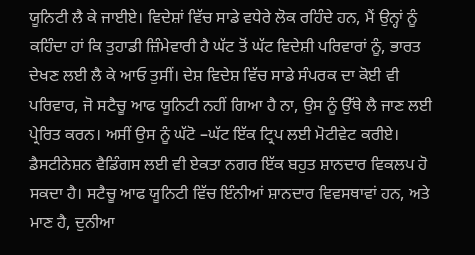ਯੂਨਿਟੀ ਲੈ ਕੇ ਜਾਈਏ। ਵਿਦੇਸ਼ਾਂ ਵਿੱਚ ਸਾਡੇ ਵਧੇਰੇ ਲੋਕ ਰਹਿੰਦੇ ਹਨ, ਮੈਂ ਉਨ੍ਹਾਂ ਨੂੰ ਕਹਿੰਦਾ ਹਾਂ ਕਿ ਤੁਹਾਡੀ ਜ਼ਿੰਮੇਵਾਰੀ ਹੈ ਘੱਟ ਤੋਂ ਘੱਟ ਵਿਦੇਸ਼ੀ ਪਰਿਵਾਰਾਂ ਨੂੰ, ਭਾਰਤ ਦੇਖਣ ਲਈ ਲੈ ਕੇ ਆਓ ਤੁਸੀਂ। ਦੇਸ਼ ਵਿਦੇਸ਼ ਵਿੱਚ ਸਾਡੇ ਸੰਪਰਕ ਦਾ ਕੋਈ ਵੀ ਪਰਿਵਾਰ, ਜੋ ਸਟੈਚੂ ਆਫ ਯੂਨਿਟੀ ਨਹੀਂ ਗਿਆ ਹੈ ਨਾ, ਉਸ ਨੂੰ ਉੱਥੇ ਲੈ ਜਾਣ ਲਈ ਪ੍ਰੇਰਿਤ ਕਰਨ। ਅਸੀਂ ਉਸ ਨੂੰ ਘੱਟੋ –ਘੱਟ ਇੱਕ ਟ੍ਰਿਪ ਲਈ ਮੋਟੀਵੇਟ ਕਰੀਏ। ਡੈਸਟੀਨੇਸ਼ਨ ਵੈਡਿੰਗਸ ਲਈ ਵੀ ਏਕਤਾ ਨਗਰ ਇੱਕ ਬਹੁਤ ਸ਼ਾਨਦਾਰ ਵਿਕਲਪ ਹੋ ਸਕਦਾ ਹੈ। ਸਟੈਚੂ ਆਫ ਯੂਨਿਟੀ ਵਿੱਚ ਇੰਨੀਆਂ ਸ਼ਾਨਦਾਰ ਵਿਵਸਥਾਵਾਂ ਹਨ, ਅਤੇ ਮਾਣ ਹੈ, ਦੁਨੀਆ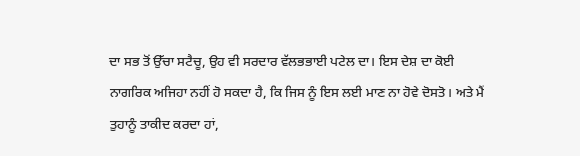ਦਾ ਸਭ ਤੋਂ ਉੱਚਾ ਸਟੈਚੂ, ਉਹ ਵੀ ਸਰਦਾਰ ਵੱਲਭਭਾਈ ਪਟੇਲ ਦਾ। ਇਸ ਦੇਸ਼ ਦਾ ਕੋਈ ਨਾਗਰਿਕ ਅਜਿਹਾ ਨਹੀਂ ਹੋ ਸਕਦਾ ਹੈ, ਕਿ ਜਿਸ ਨੂੰ ਇਸ ਲਈ ਮਾਣ ਨਾ ਹੋਵੇ ਦੋਸਤੋ। ਅਤੇ ਮੈਂ ਤੁਹਾਨੂੰ ਤਾਕੀਦ ਕਰਦਾ ਹਾਂ,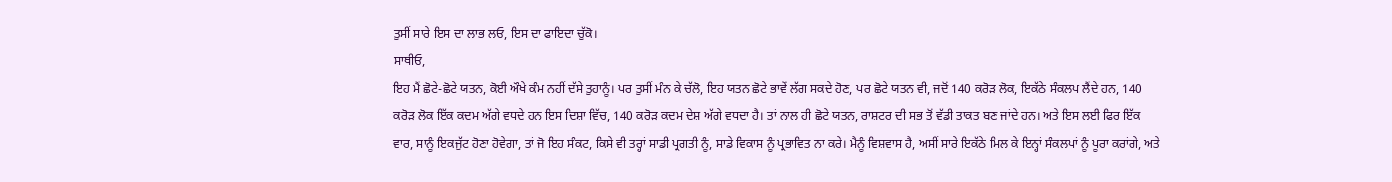ਤੁਸੀਂ ਸਾਰੇ ਇਸ ਦਾ ਲਾਭ ਲਓ, ਇਸ ਦਾ ਫਾਇਦਾ ਚੁੱਕੋ।
ਸਾਥੀਓ,
ਇਹ ਮੈਂ ਛੋਟੇ-ਛੋਟੇ ਯਤਨ, ਕੋਈ ਔਖੇ ਕੰਮ ਨਹੀਂ ਦੱਸੇ ਤੁਹਾਨੂੰ। ਪਰ ਤੁਸੀਂ ਮੰਨ ਕੇ ਚੱਲੋ, ਇਹ ਯਤਨ ਛੋਟੇ ਭਾਵੇਂ ਲੱਗ ਸਕਦੇ ਹੋਣ, ਪਰ ਛੋਟੇ ਯਤਨ ਵੀ, ਜਦੋਂ 140 ਕਰੋੜ ਲੋਕ, ਇਕੱਠੇ ਸੰਕਲਪ ਲੈਂਦੇ ਹਨ, 140 ਕਰੋੜ ਲੋਕ ਇੱਕ ਕਦਮ ਅੱਗੇ ਵਧਦੇ ਹਨ ਇਸ ਦਿਸ਼ਾ ਵਿੱਚ, 140 ਕਰੋੜ ਕਦਮ ਦੇਸ਼ ਅੱਗੇ ਵਧਦਾ ਹੈ। ਤਾਂ ਨਾਲ ਹੀ ਛੋਟੇ ਯਤਨ, ਰਾਸ਼ਟਰ ਦੀ ਸਭ ਤੋਂ ਵੱਡੀ ਤਾਕਤ ਬਣ ਜਾਂਦੇ ਹਨ। ਅਤੇ ਇਸ ਲਈ ਫਿਰ ਇੱਕ ਵਾਰ, ਸਾਨੂੰ ਇਕਜੁੱਟ ਹੋਣਾ ਹੋਵੇਗਾ, ਤਾਂ ਜੋ ਇਹ ਸੰਕਟ, ਕਿਸੇ ਵੀ ਤਰ੍ਹਾਂ ਸਾਡੀ ਪ੍ਰਗਤੀ ਨੂੰ, ਸਾਡੇ ਵਿਕਾਸ ਨੂੰ ਪ੍ਰਭਾਵਿਤ ਨਾ ਕਰੇ। ਮੈਨੂੰ ਵਿਸ਼ਵਾਸ ਹੈ, ਅਸੀਂ ਸਾਰੇ ਇਕੱਠੇ ਮਿਲ ਕੇ ਇਨ੍ਹਾਂ ਸੰਕਲਪਾਂ ਨੂੰ ਪੂਰਾ ਕਰਾਂਗੇ, ਅਤੇ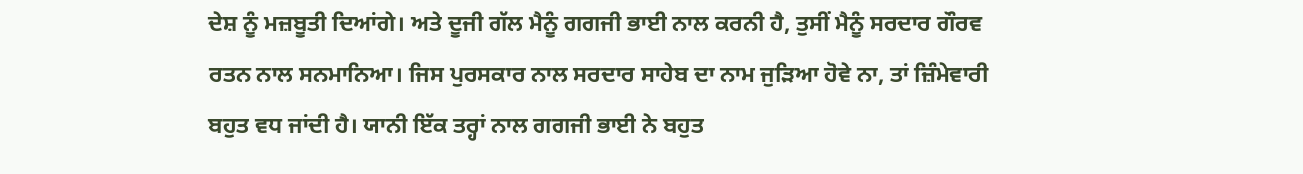ਦੇਸ਼ ਨੂੰ ਮਜ਼ਬੂਤੀ ਦਿਆਂਗੇ। ਅਤੇ ਦੂਜੀ ਗੱਲ ਮੈਨੂੰ ਗਗਜੀ ਭਾਈ ਨਾਲ ਕਰਨੀ ਹੈ, ਤੁਸੀਂ ਮੈਨੂੰ ਸਰਦਾਰ ਗੌਰਵ ਰਤਨ ਨਾਲ ਸਨਮਾਨਿਆ। ਜਿਸ ਪੁਰਸਕਾਰ ਨਾਲ ਸਰਦਾਰ ਸਾਹੇਬ ਦਾ ਨਾਮ ਜੁੜਿਆ ਹੋਵੇ ਨਾ, ਤਾਂ ਜ਼ਿੰਮੇਵਾਰੀ ਬਹੁਤ ਵਧ ਜਾਂਦੀ ਹੈ। ਯਾਨੀ ਇੱਕ ਤਰ੍ਹਾਂ ਨਾਲ ਗਗਜੀ ਭਾਈ ਨੇ ਬਹੁਤ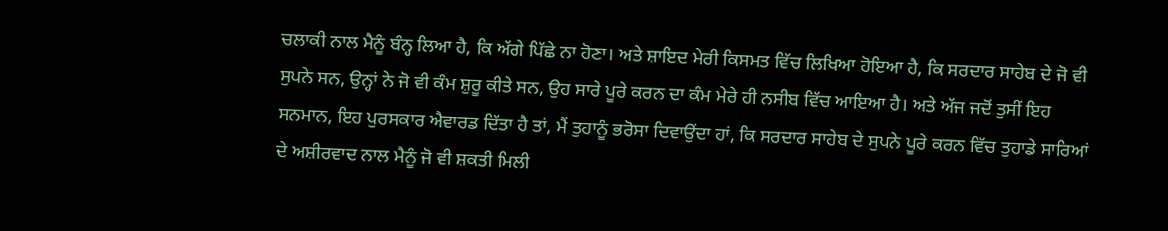ਚਲਾਕੀ ਨਾਲ ਮੈਨੂੰ ਬੰਨ੍ਹ ਲਿਆ ਹੈ, ਕਿ ਅੱਗੇ ਪਿੱਛੇ ਨਾ ਹੋਣਾ। ਅਤੇ ਸ਼ਾਇਦ ਮੇਰੀ ਕਿਸਮਤ ਵਿੱਚ ਲਿਖਿਆ ਹੋਇਆ ਹੈ, ਕਿ ਸਰਦਾਰ ਸਾਹੇਬ ਦੇ ਜੋ ਵੀ ਸੁਪਨੇ ਸਨ, ਉਨ੍ਹਾਂ ਨੇ ਜੋ ਵੀ ਕੰਮ ਸ਼ੁਰੂ ਕੀਤੇ ਸਨ, ਉਹ ਸਾਰੇ ਪੂਰੇ ਕਰਨ ਦਾ ਕੰਮ ਮੇਰੇ ਹੀ ਨਸੀਬ ਵਿੱਚ ਆਇਆ ਹੈ। ਅਤੇ ਅੱਜ ਜਦੋਂ ਤੁਸੀਂ ਇਹ ਸਨਮਾਨ, ਇਹ ਪੁਰਸਕਾਰ ਐਵਾਰਡ ਦਿੱਤਾ ਹੈ ਤਾਂ, ਮੈਂ ਤੁਹਾਨੂੰ ਭਰੋਸਾ ਦਿਵਾਉਂਦਾ ਹਾਂ, ਕਿ ਸਰਦਾਰ ਸਾਹੇਬ ਦੇ ਸੁਪਨੇ ਪੂਰੇ ਕਰਨ ਵਿੱਚ ਤੁਹਾਡੇ ਸਾਰਿਆਂ ਦੇ ਅਸ਼ੀਰਵਾਦ ਨਾਲ ਮੈਨੂੰ ਜੋ ਵੀ ਸ਼ਕਤੀ ਮਿਲੀ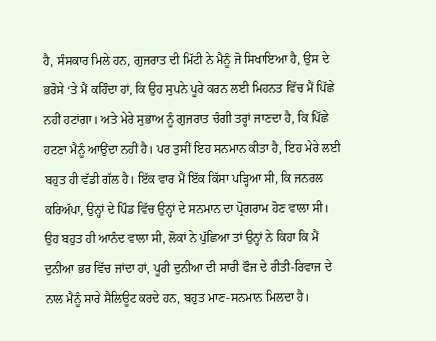ਹੈ, ਸੰਸਕਾਰ ਮਿਲੇ ਹਨ, ਗੁਜਰਾਤ ਦੀ ਮਿੱਟੀ ਨੇ ਮੈਨੂੰ ਜੋ ਸਿਖਾਇਆ ਹੈ, ਉਸ ਦੇ ਭਰੋਸੇ ‘ਤੇ ਮੈਂ ਕਹਿੰਦਾ ਹਾਂ, ਕਿ ਉਹ ਸੁਪਨੇ ਪੂਰੇ ਕਰਨ ਲਈ ਮਿਹਨਤ ਵਿੱਚ ਮੈਂ ਪਿੱਛੇ ਨਹੀਂ ਹਟਾਂਗਾ। ਅਤੇ ਮੇਰੇ ਸੁਭਾਅ ਨੂੰ ਗੁਜਰਾਤ ਚੰਗੀ ਤਰ੍ਹਾਂ ਜਾਣਦਾ ਹੈ, ਕਿ ਪਿੱਛੇ ਹਟਣਾ ਮੈਨੂੰ ਆਉਂਦਾ ਨਹੀਂ ਹੈ। ਪਰ ਤੁਸੀਂ ਇਹ ਸਨਮਾਨ ਕੀਤਾ ਹੈ, ਇਹ ਮੇਰੇ ਲਈ ਬਹੁਤ ਹੀ ਵੱਡੀ ਗੱਲ ਹੈ। ਇੱਕ ਵਾਰ ਮੈਂ ਇੱਕ ਕਿੱਸਾ ਪੜ੍ਹਿਆ ਸੀ, ਕਿ ਜਨਰਲ ਕਰਿਅੱਪਾ, ਉਨ੍ਹਾਂ ਦੇ ਪਿੰਡ ਵਿੱਚ ਉਨ੍ਹਾਂ ਦੇ ਸਨਮਾਨ ਦਾ ਪ੍ਰੋਗਰਾਮ ਹੋਣ ਵਾਲਾ ਸੀ। ਉਹ ਬਹੁਤ ਹੀ ਆਨੰਦ ਵਾਲਾ ਸੀ, ਲੋਕਾਂ ਨੇ ਪੁੱਛਿਆ ਤਾਂ ਉਨ੍ਹਾਂ ਨੇ ਕਿਹਾ ਕਿ ਮੈਂ ਦੁਨੀਆ ਭਰ ਵਿੱਚ ਜਾਂਦਾ ਹਾਂ, ਪੂਰੀ ਦੁਨੀਆ ਦੀ ਸਾਰੀ ਫੌਜ ਦੇ ਰੀਤੀ-ਰਿਵਾਜ ਦੇ ਨਾਲ ਮੈਨੂੰ ਸਾਰੇ ਸੈਲਿਊਟ ਕਰਦੇ ਹਨ, ਬਹੁਤ ਮਾਣ-ਸਨਮਾਨ ਮਿਲਦਾ ਹੈ।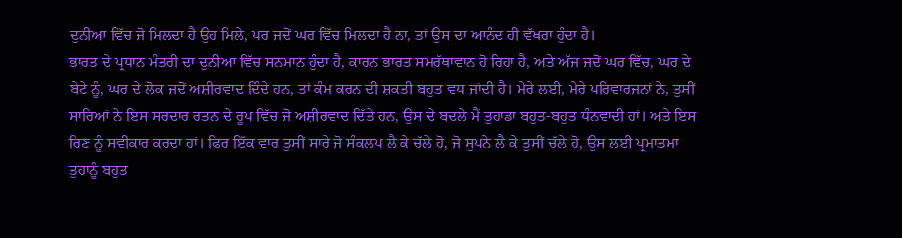ਦੁਨੀਆ ਵਿੱਚ ਜੋ ਮਿਲਦਾ ਹੈ ਉਹ ਮਿਲੇ, ਪਰ ਜਦੋਂ ਘਰ ਵਿੱਚ ਮਿਲਦਾ ਹੈ ਨਾ, ਤਾਂ ਉਸ ਦਾ ਆਨੰਦ ਹੀ ਵੱਖਰਾ ਹੁੰਦਾ ਹੈ।
ਭਾਰਤ ਦੇ ਪ੍ਰਧਾਨ ਮੰਤਰੀ ਦਾ ਦੁਨੀਆ ਵਿੱਚ ਸਨਮਾਨ ਹੁੰਦਾ ਹੈ, ਕਾਰਨ ਭਾਰਤ ਸਮਰੱਥਾਵਾਨ ਹੋ ਰਿਹਾ ਹੈ, ਅਤੇ ਅੱਜ ਜਦੋਂ ਘਰ ਵਿੱਚ, ਘਰ ਦੇ ਬੇਟੇ ਨੂੰ, ਘਰ ਦੇ ਲੋਕ ਜਦੋਂ ਅਸ਼ੀਰਵਾਦ ਦਿੰਦੇ ਹਨ, ਤਾਂ ਕੰਮ ਕਰਨ ਦੀ ਸ਼ਕਤੀ ਬਹੁਤ ਵਧ ਜਾਂਦੀ ਹੈ। ਮੇਰੇ ਲਈ, ਮੇਰੇ ਪਰਿਵਾਰਜਨਾਂ ਨੇ, ਤੁਸੀਂ ਸਾਰਿਆਂ ਨੇ ਇਸ ਸਰਦਾਰ ਰਤਨ ਦੇ ਰੂਪ ਵਿੱਚ ਜੋ ਅਸ਼ੀਰਵਾਦ ਦਿੱਤੇ ਹਨ, ਉਸ ਦੇ ਬਦਲੇ ਮੈਂ ਤੁਹਾਡਾ ਬਹੁਤ-ਬਹੁਤ ਧੰਨਵਾਦੀ ਹਾਂ। ਅਤੇ ਇਸ ਰਿਣ ਨੂੰ ਸਵੀਕਾਰ ਕਰਦਾ ਹਾਂ। ਫਿਰ ਇੱਕ ਵਾਰ ਤੁਸੀਂ ਸਾਰੇ ਜੋ ਸੰਕਲਪ ਲੈ ਕੇ ਚੱਲੇ ਹੋ, ਜੋ ਸੁਪਨੇ ਲੈ ਕੇ ਤੁਸੀਂ ਚੱਲੇ ਹੋ, ਉਸ ਲਈ ਪ੍ਰਮਾਤਮਾ ਤੁਹਾਨੂੰ ਬਹੁਤ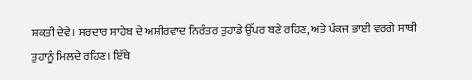ਸ਼ਕਤੀ ਦੇਵੇ। ਸਰਦਾਰ ਸਾਹੇਬ ਦੇ ਅਸ਼ੀਰਵਾਦ ਨਿਰੰਤਰ ਤੁਹਾਡੇ ਉੱਪਰ ਬਣੇ ਰਹਿਣ, ਅਤੇ ਪੰਕਜ ਭਾਈ ਵਰਗੇ ਸਾਥੀ ਤੁਹਾਨੂੰ ਮਿਲਦੇ ਰਹਿਣ। ਇੱਥੇ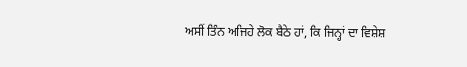ਅਸੀਂ ਤਿੰਨ ਅਜਿਹੇ ਲੋਕ ਬੈਠੇ ਹਾਂ, ਕਿ ਜਿਨ੍ਹਾਂ ਦਾ ਵਿਸ਼ੇਸ਼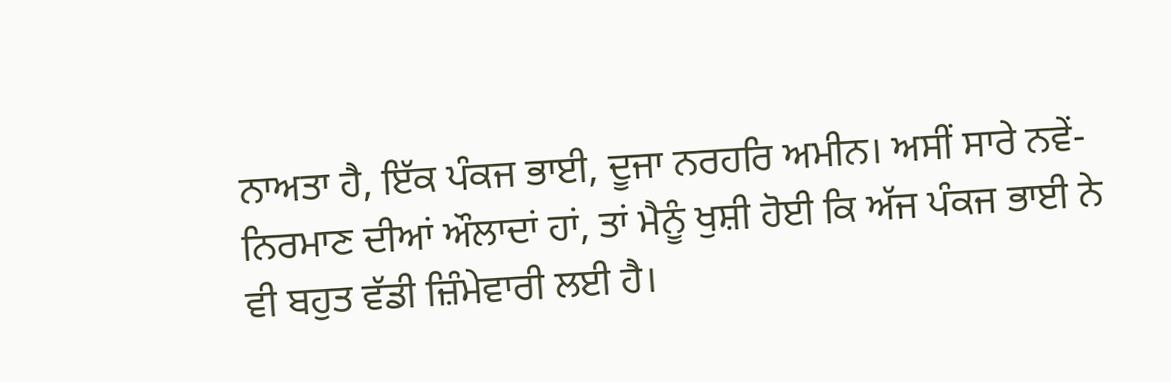ਨਾਅਤਾ ਹੈ, ਇੱਕ ਪੰਕਜ ਭਾਈ, ਦੂਜਾ ਨਰਹਰਿ ਅਮੀਨ। ਅਸੀਂ ਸਾਰੇ ਨਵੇਂ-ਨਿਰਮਾਣ ਦੀਆਂ ਔਲਾਦਾਂ ਹਾਂ, ਤਾਂ ਮੈਨੂੰ ਖੁਸ਼ੀ ਹੋਈ ਕਿ ਅੱਜ ਪੰਕਜ ਭਾਈ ਨੇ ਵੀ ਬਹੁਤ ਵੱਡੀ ਜ਼ਿੰਮੇਵਾਰੀ ਲਈ ਹੈ।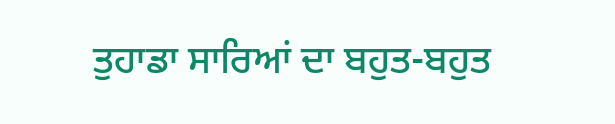ਤੁਹਾਡਾ ਸਾਰਿਆਂ ਦਾ ਬਹੁਤ-ਬਹੁਤ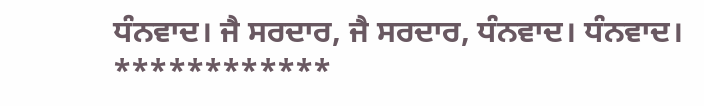ਧੰਨਵਾਦ। ਜੈ ਸਰਦਾਰ, ਜੈ ਸਰਦਾਰ, ਧੰਨਵਾਦ। ਧੰਨਵਾਦ।
************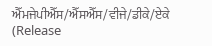ਐੱਮਜੇਪੀਐੱਸ/ਐੱਸਐੱਸ/ਵੀਜੇ/ਡੀਕੇ/ਏਕੇ
(Release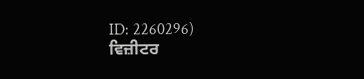ID: 2260296)
ਵਿਜ਼ੀਟਰ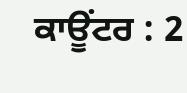ਕਾਊਂਟਰ : 2